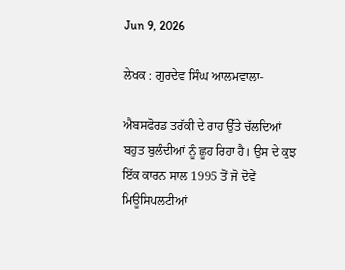Jun 9, 2026

ਲੇਖਕ : ਗੁਰਦੇਵ ਸਿੰਘ ਆਲਮਵਾਲਾ-

ਐਬਸਫੋਰਡ ਤਰੱਕੀ ਦੇ ਰਾਹ ਉੱਤੇ ਚੱਲਦਿਆਂ ਬਹੁਤ ਬੁਲੰਦੀਆਂ ਨੂੰ ਛੂਹ ਰਿਹਾ ਹੈ। ਉਸ ਦੇ ਕੁਝ ਇੱਕ ਕਾਰਨ ਸਾਲ 1995 ਤੋਂ ਜੋ ਦੋਵੇਂ ਮਿਊਸਿਪਲਟੀਆਂ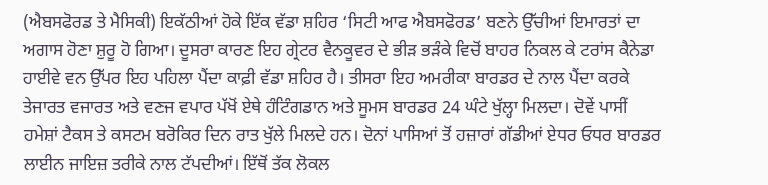(ਐਬਸਫੋਰਡ ਤੇ ਮੈਸਿਕੀ) ਇਕੱਠੀਆਂ ਹੋਕੇ ਇੱਕ ਵੱਡਾ ਸ਼ਹਿਰ ‘ਸਿਟੀ ਆਫ ਐਬਸਫੋਰਡ’ ਬਣਨੇ ਉੱਚੀਆਂ ਇਮਾਰਤਾਂ ਦਾ ਅਗਾਸ ਹੋਣਾ ਸ਼ੁਰੂ ਹੋ ਗਿਆ। ਦੂਸਰਾ ਕਾਰਣ ਇਹ ਗ੍ਰੇਟਰ ਵੈਨਕੂਵਰ ਦੇ ਭੀੜ ਭੜੰਕੇ ਵਿਚੋਂ ਬਾਹਰ ਨਿਕਲ ਕੇ ਟਰਾਂਸ ਕੈਨੇਡਾ ਹਾਈਵੇ ਵਨ ਉੱਪਰ ਇਹ ਪਹਿਲਾ ਪੈਂਦਾ ਕਾਫ਼ੀ ਵੱਡਾ ਸ਼ਹਿਰ ਹੈ। ਤੀਸਰਾ ਇਹ ਅਮਰੀਕਾ ਬਾਰਡਰ ਦੇ ਨਾਲ ਪੈਂਦਾ ਕਰਕੇ ਤੇਜਾਰਤ ਵਜਾਰਤ ਅਤੇ ਵਣਜ ਵਪਾਰ ਪੱਖੋਂ ਏਥੇ ਹੰਟਿੰਗਡਾਨ ਅਤੇ ਸੂਮਸ ਬਾਰਡਰ 24 ਘੰਟੇ ਖੁੱਲ੍ਹਾ ਮਿਲਦਾ। ਦੋਵੇਂ ਪਾਸੀਂ ਹਮੇਸ਼ਾਂ ਟੈਕਸ ਤੇ ਕਸਟਮ ਬਰੋਕਿਰ ਦਿਨ ਰਾਤ ਖੁੱਲੇ ਮਿਲਦੇ ਹਨ। ਦੋਨਾਂ ਪਾਸਿਆਂ ਤੋਂ ਹਜ਼ਾਰਾਂ ਗੱਡੀਆਂ ਏਧਰ ਓਧਰ ਬਾਰਡਰ ਲਾਈਨ ਜਾਇਜ਼ ਤਰੀਕੇ ਨਾਲ ਟੱਪਦੀਆਂ। ਇੱਥੋਂ ਤੱਕ ਲੋਕਲ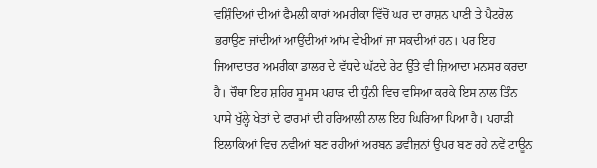ਵਸ਼ਿੰਦਿਆਂ ਦੀਆਂ ਫੈਮਲੀ ਕਾਰਾਂ ਅਮਰੀਕਾ ਵਿੱਚੋਂ ਘਰ ਦਾ ਰਾਸ਼ਨ ਪਾਣੀ ਤੇ ਪੈਟਰੋਲ ਭਰਾਉਣ ਜਾਂਦੀਆਂ ਆਉਂਦੀਆਂ ਆਂਮ ਵੇਖੀਆਂ ਜਾ ਸਕਦੀਆਂ ਹਨ। ਪਰ ਇਹ ਜਿਆਦਾਤਰ ਅਮਰੀਕਾ ਡਾਲਰ ਦੇ ਵੱਧਦੇ ਘੱਟਦੇ ਰੇਟ ਉੱਤੇ ਵੀ ਜ਼ਿਆਦਾ ਮਨਸਰ ਕਰਦਾ ਹੈ। ਚੌਥਾ ਇਹ ਸ਼ਹਿਰ ਸੂਮਸ ਪਹਾੜ ਦੀ ਧੁੰਨੀ ਵਿਚ ਵਸਿਆ ਕਰਕੇ ਇਸ ਨਾਲ ਤਿੰਨ ਪਾਸੇ ਖੁੱਲ੍ਹੇ ਖੇਤਾਂ ਦੇ ਫਾਰਮਾਂ ਦੀ ਹਰਿਆਲੀ ਨਾਲ ਇਹ ਘਿਰਿਆ ਪਿਆ ਹੈ। ਪਹਾੜੀ ਇਲਾਕਿਆਂ ਵਿਚ ਨਵੀਆਂ ਬਣ ਰਹੀਆਂ ਅਰਬਨ ਡਵੀਜ਼ਨਾਂ ਉਪਰ ਬਣ ਰਹੇ ਨਵੇਂ ਟਾਊਨ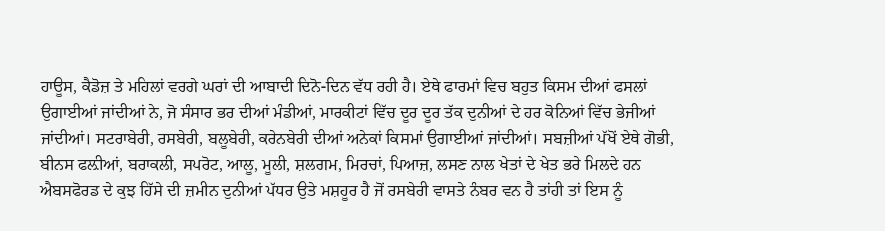ਹਾਊਸ, ਕੈਡੋਜ਼ ਤੇ ਮਹਿਲਾਂ ਵਰਗੇ ਘਰਾਂ ਦੀ ਆਬਾਦੀ ਦਿਨੋ-ਦਿਨ ਵੱਧ ਰਹੀ ਹੈ। ਏਥੇ ਫਾਰਮਾਂ ਵਿਚ ਬਹੁਤ ਕਿਸਮ ਦੀਆਂ ਫਸਲਾਂ ਉਗਾਈਆਂ ਜਾਂਦੀਆਂ ਨੇ, ਜੋ ਸੰਸਾਰ ਭਰ ਦੀਆਂ ਮੰਡੀਆਂ, ਮਾਰਕੀਟਾਂ ਵਿੱਚ ਦੂਰ ਦੂਰ ਤੱਕ ਦੁਨੀਆਂ ਦੇ ਹਰ ਕੋਨਿਆਂ ਵਿੱਚ ਭੇਜੀਆਂ ਜਾਂਦੀਆਂ। ਸਟਰਾਬੇਰੀ, ਰਸਬੇਰੀ, ਬਲੂਬੇਰੀ, ਕਰੇਨਬੇਰੀ ਦੀਆਂ ਅਨੇਕਾਂ ਕਿਸਮਾਂ ਉਗਾਈਆਂ ਜਾਂਦੀਆਂ। ਸਬਜ਼ੀਆਂ ਪੱਖੋਂ ਏਥੇ ਗੋਭੀ, ਬੀਨਸ ਫਲ਼ੀਆਂ, ਬਰਾਕਲੀ, ਸਪਰੋਟ, ਆਲੂ, ਮੂਲੀ, ਸ਼ਲਗਮ, ਮਿਰਚਾਂ, ਪਿਆਜ਼, ਲਸਣ ਨਾਲ ਖੇਤਾਂ ਦੇ ਖੇਤ ਭਰੇ ਮਿਲਦੇ ਹਨ ਐਬਸਫੋਰਡ ਦੇ ਕੁਝ ਹਿੱਸੇ ਦੀ ਜ਼ਮੀਨ ਦੁਨੀਆਂ ਪੱਧਰ ਉਤੇ ਮਸ਼ਹੂਰ ਹੈ ਜੋਂ ਰਸਬੇਰੀ ਵਾਸਤੇ ਨੰਬਰ ਵਨ ਹੈ ਤਾਂਹੀ ਤਾਂ ਇਸ ਨੂੰ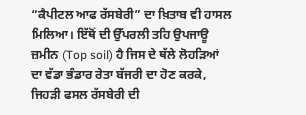“ਕੈਪੀਟਲ ਆਫ ਰੱਸਬੇਰੀ” ਦਾ ਖ਼ਿਤਾਬ ਵੀ ਹਾਸਲ ਮਿਲਿਆ। ਇੱਥੋਂ ਦੀ ਉੱਪਰਲੀ ਤਹਿ ਉਪਜਾਊ ਜ਼ਮੀਨ (Top soil) ਹੈ ਜਿਸ ਦੇ ਥੱਲੇ ਲੋਹੜਿਆਂ ਦਾ ਵੱਡਾ ਭੰਡਾਰ ਰੇਤਾ ਬੱਜਰੀ ਦਾ ਹੋਣ ਕਰਕੇ, ਜਿਹੜੀ ਫਸਲ ਰੱਸਬੇਰੀ ਦੀ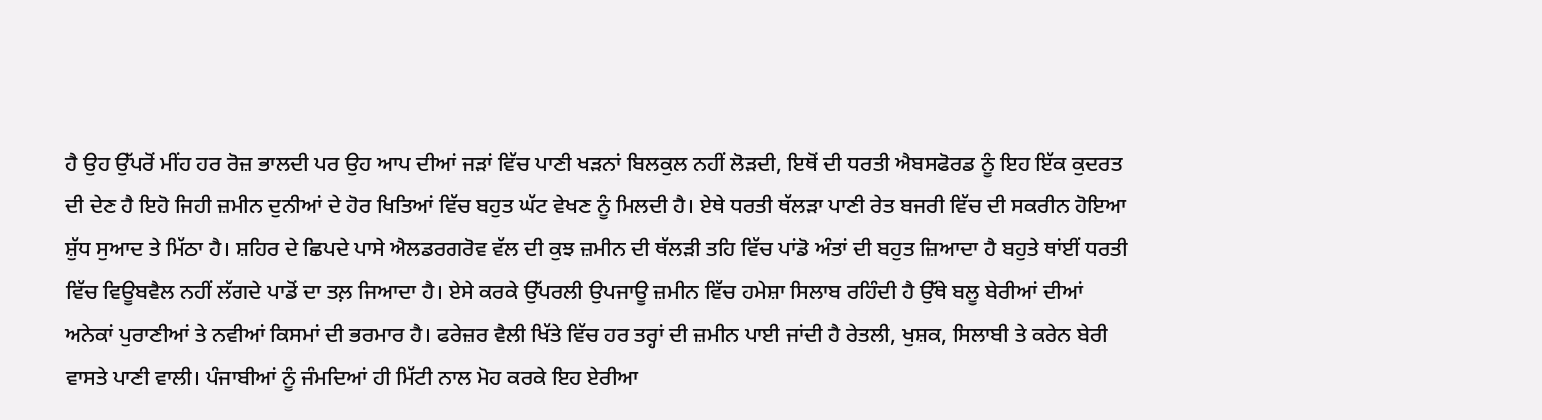ਹੈ ਉਹ ਉੱਪਰੋਂ ਮੀਂਹ ਹਰ ਰੋਜ਼ ਭਾਲਦੀ ਪਰ ਉਹ ਆਪ ਦੀਆਂ ਜੜਾਂ ਵਿੱਚ ਪਾਣੀ ਖੜਨਾਂ ਬਿਲਕੁਲ ਨਹੀਂ ਲੋੜਦੀ, ਇਥੋਂ ਦੀ ਧਰਤੀ ਐਬਸਫੋਰਡ ਨੂੰ ਇਹ ਇੱਕ ਕੁਦਰਤ ਦੀ ਦੇਣ ਹੈ ਇਹੋ ਜਿਹੀ ਜ਼ਮੀਨ ਦੁਨੀਆਂ ਦੇ ਹੋਰ ਖਿਤਿਆਂ ਵਿੱਚ ਬਹੁਤ ਘੱਟ ਵੇਖਣ ਨੂੰ ਮਿਲਦੀ ਹੈ। ਏਥੇ ਧਰਤੀ ਥੱਲੜਾ ਪਾਣੀ ਰੇਤ ਬਜਰੀ ਵਿੱਚ ਦੀ ਸਕਰੀਨ ਹੋਇਆ ਸ਼ੁੱਧ ਸੁਆਦ ਤੇ ਮਿੱਠਾ ਹੈ। ਸ਼ਹਿਰ ਦੇ ਛਿਪਦੇ ਪਾਸੇ ਐਲਡਰਗਰੋਵ ਵੱਲ ਦੀ ਕੁਝ ਜ਼ਮੀਨ ਦੀ ਥੱਲੜੀ ਤਹਿ ਵਿੱਚ ਪਾਂਡੋ ਅੰਤਾਂ ਦੀ ਬਹੁਤ ਜ਼ਿਆਦਾ ਹੈ ਬਹੁਤੇ ਥਾਂਈਂ ਧਰਤੀ ਵਿੱਚ ਵਿਊਬਵੈਲ ਨਹੀਂ ਲੱਗਦੇ ਪਾਡੋਂ ਦਾ ਤਲ਼ ਜਿਆਦਾ ਹੈ। ਏਸੇ ਕਰਕੇ ਉੱਪਰਲੀ ਉਪਜਾਊ ਜ਼ਮੀਨ ਵਿੱਚ ਹਮੇਸ਼ਾ ਸਿਲਾਬ ਰਹਿੰਦੀ ਹੈ ਉੱਥੇ ਬਲੂ ਬੇਰੀਆਂ ਦੀਆਂ ਅਨੇਕਾਂ ਪੁਰਾਣੀਆਂ ਤੇ ਨਵੀਆਂ ਕਿਸਮਾਂ ਦੀ ਭਰਮਾਰ ਹੈ। ਫਰੇਜ਼ਰ ਵੈਲੀ ਖਿੱਤੇ ਵਿੱਚ ਹਰ ਤਰ੍ਹਾਂ ਦੀ ਜ਼ਮੀਨ ਪਾਈ ਜਾਂਦੀ ਹੈ ਰੇਤਲੀ, ਖੁਸ਼ਕ, ਸਿਲਾਬੀ ਤੇ ਕਰੇਨ ਬੇਰੀ ਵਾਸਤੇ ਪਾਣੀ ਵਾਲੀ। ਪੰਜਾਬੀਆਂ ਨੂੰ ਜੰਮਦਿਆਂ ਹੀ ਮਿੱਟੀ ਨਾਲ ਮੋਹ ਕਰਕੇ ਇਹ ਏਰੀਆ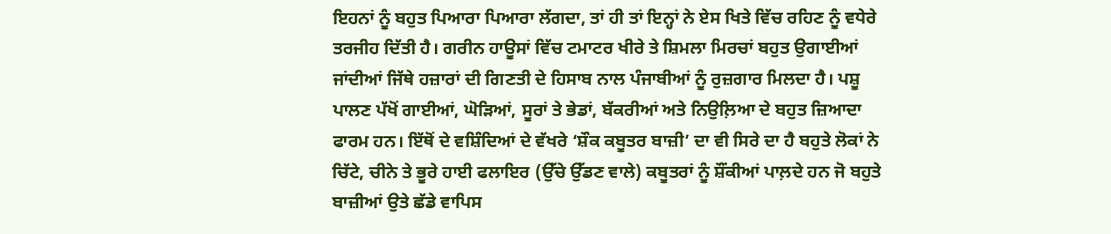ਇਹਨਾਂ ਨੂੰ ਬਹੁਤ ਪਿਆਰਾ ਪਿਆਰਾ ਲੱਗਦਾ, ਤਾਂ ਹੀ ਤਾਂ ਇਨ੍ਹਾਂ ਨੇ ਏਸ ਖਿਤੇ ਵਿੱਚ ਰਹਿਣ ਨੂੰ ਵਧੇਰੇ ਤਰਜੀਹ ਦਿੱਤੀ ਹੈ। ਗਰੀਨ ਹਾਊਸਾਂ ਵਿੱਚ ਟਮਾਟਰ ਖੀਰੇ ਤੇ ਸ਼ਿਮਲਾ ਮਿਰਚਾਂ ਬਹੁਤ ਉਗਾਈਆਂ ਜਾਂਦੀਆਂ ਜਿੱਥੇ ਹਜ਼ਾਰਾਂ ਦੀ ਗਿਣਤੀ ਦੇ ਹਿਸਾਬ ਨਾਲ ਪੰਜਾਬੀਆਂ ਨੂੰ ਰੁਜ਼ਗਾਰ ਮਿਲਦਾ ਹੈ। ਪਸ਼ੂ ਪਾਲਣ ਪੱਖੋਂ ਗਾਈਆਂ, ਘੋੜਿਆਂ, ਸੂਰਾਂ ਤੇ ਭੇਡਾਂ, ਬੱਕਰੀਆਂ ਅਤੇ ਨਿਉਲ਼ਿਆ ਦੇ ਬਹੁਤ ਜ਼ਿਆਦਾ ਫਾਰਮ ਹਨ। ਇੱਥੋਂ ਦੇ ਵਸ਼ਿੰਦਿਆਂ ਦੇ ਵੱਖਰੇ ‘ਸ਼ੌਕ ਕਬੂਤਰ ਬਾਜ਼ੀ’ ਦਾ ਵੀ ਸਿਰੇ ਦਾ ਹੈ ਬਹੁਤੇ ਲੋਕਾਂ ਨੇ ਚਿੱਟੇ, ਚੀਨੇ ਤੇ ਭੂਰੇ ਹਾਈ ਫਲਾਇਰ (ਉੱਚੇ ਉੱਡਣ ਵਾਲੇ) ਕਬੂਤਰਾਂ ਨੂੰ ਸ਼ੌਂਕੀਆਂ ਪਾਲ਼ਦੇ ਹਨ ਜੋ ਬਹੁਤੇ ਬਾਜ਼ੀਆਂ ਉਤੇ ਛੱਡੇ ਵਾਪਿਸ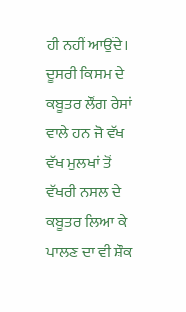ਹੀ ਨਹੀਂ ਆਉਂਦੇ। ਦੂਸਰੀ ਕਿਸਮ ਦੇ ਕਬੂਤਰ ਲੌਂਗ ਰੇਸਾਂ ਵਾਲੇ ਹਨ ਜੋ ਵੱਖ ਵੱਖ ਮੁਲਖਾਂ ਤੋਂ ਵੱਖਰੀ ਨਸਲ ਦੇ ਕਬੂਤਰ ਲਿਆ ਕੇ ਪਾਲਣ ਦਾ ਵੀ ਸ਼ੌਕ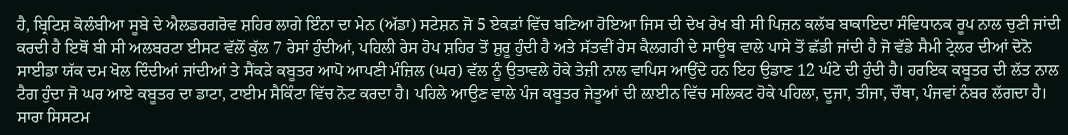ਹੈ, ਬ੍ਰਿਟਿਸ਼ ਕੋਲੰਬੀਆ ਸੂਬੇ ਦੇ ਐਲਡਰਗਰੋਵ ਸ਼ਹਿਰ ਲਾਗੇ ਇੰਨਾ ਦਾ ਮੇਨ (ਅੱਡਾ) ਸਟੇਸ਼ਨ ਜੋ 5 ਏਕੜਾਂ ਵਿੱਚ ਬਣਿਆ ਹੋਇਆ ਜਿਸ ਦੀ ਦੇਖ ਰੇਖ ਬੀ ਸੀ ਪਿਜ਼ਨ ਕਲੱਬ ਬਾਕਾਇਦਾ ਸੰਵਿਧਾਨਕ ਰੂਪ ਨਾਲ ਚੁਣੀ ਜਾਂਦੀ ਕਰਦੀ ਹੈ ਇਥੋਂ ਬੀ ਸੀ ਅਲਬਰਟਾ ਈਸਟ ਵੱਲੋਂ ਕੁੱਲ 7 ਰੇਸਾਂ ਹੁੰਦੀਆਂ, ਪਹਿਲੀ ਰੇਸ ਹੋਪ ਸ਼ਹਿਰ ਤੋਂ ਸ਼ੁਰੂ ਹੁੰਦੀ ਹੈ ਅਤੇ ਸੱਤਵੀਂ ਰੇਸ ਕੈਲਗਰੀ ਦੇ ਸਾਊਥ ਵਾਲੇ ਪਾਸੇ ਤੋਂ ਛੱਡੀ ਜਾਂਦੀ ਹੈ ਜੋ ਵੱਡੇ ਸੈਮੀ ਟ੍ਰੇਲਰ ਦੀਆਂ ਦੋਨੋ ਸਾਈਡਾ ਯੱਕ ਦਮ ਖੋਲ ਦਿੰਦੀਆਂ ਜਾਂਦੀਆਂ ਤੇ ਸੈਂਕੜੇ ਕਬੂਤਰ ਆਪੋ ਆਪਣੀ ਮੰਜ਼ਿਲ (ਘਰ) ਵੱਲ ਨੂੰ ਉਤਾਵਲੇ ਹੋਕੇ ਤੇਜ਼ੀ ਨਾਲ ਵਾਪਿਸ ਆਉਂਦੇ ਹਨ ਇਹ ਉਡਾਣ 12 ਘੰਟੇ ਦੀ ਹੁੰਦੀ ਹੈ। ਹਰਇਕ ਕਬੂਤਰ ਦੀ ਲੱਤ ਨਾਲ ਟੈਗ ਹੁੰਦਾ ਜੋ ਘਰ ਆਏ ਕਬੂਤਰ ਦਾ ਡਾਟਾ, ਟਾਈਮ ਸੈਕਿੰਟਾ ਵਿੱਚ ਨੋਟ ਕਰਦਾ ਹੈ। ਪਹਿਲੇ ਆਉਣ ਵਾਲੇ ਪੰਜ ਕਬੂਤਰ ਜੇਤੂਆਂ ਦੀ ਲ਼ਾਈਨ ਵਿੱਚ ਸਲਿਕਟ ਹੋਕੇ ਪਹਿਲਾ, ਦੂਜਾ, ਤੀਜਾ, ਚੌਥਾ, ਪੰਜਵਾਂ ਨੰਬਰ ਲੱਗਦਾ ਹੈ। ਸਾਰਾ ਸਿਸਟਮ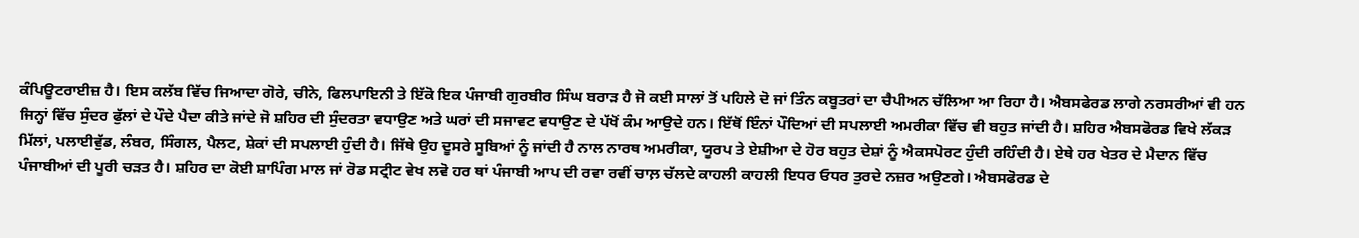ਕੰਪਿਊਟਰਾਈਜ਼ ਹੈ। ਇਸ ਕਲੱਬ ਵਿੱਚ ਜਿਆਦਾ ਗੋਰੇ, ਚੀਨੇ, ਫਿਲਪਾਇਨੀ ਤੇ ਇੱਕੋ ਇਕ ਪੰਜਾਬੀ ਗੁਰਬੀਰ ਸਿੰਘ ਬਰਾੜ ਹੈ ਜੋ ਕਈ ਸਾਲਾਂ ਤੋਂ ਪਹਿਲੇ ਦੋ ਜਾਂ ਤਿੰਨ ਕਬੂਤਰਾਂ ਦਾ ਚੈਪੀਅਨ ਚੱਲਿਆ ਆ ਰਿਹਾ ਹੈ। ਐਬਸਫੇਰਡ ਲਾਗੇ ਨਰਸਰੀਆਂ ਵੀ ਹਨ ਜਿਨ੍ਹਾਂ ਵਿੱਚ ਸੁੰਦਰ ਫੁੱਲਾਂ ਦੇ ਪੌਦੇ ਪੈਦਾ ਕੀਤੇ ਜਾਂਦੇ ਜੋ ਸ਼ਹਿਰ ਦੀ ਸੁੰਦਰਤਾ ਵਧਾਉਣ ਅਤੇ ਘਰਾਂ ਦੀ ਸਜਾਵਟ ਵਧਾਉਣ ਦੇ ਪੱਖੋਂ ਕੰਮ ਆਉਦੇ ਹਨ। ਇੱਥੋਂ ਇੰਨਾਂ ਪੌਦਿਆਂ ਦੀ ਸਪਲਾਈ ਅਮਰੀਕਾ ਵਿੱਚ ਵੀ ਬਹੁਤ ਜਾਂਦੀ ਹੈ। ਸ਼ਹਿਰ ਐਬਸਫੋਰਡ ਵਿਖੇ ਲੱਕੜ ਮਿੱਲਾਂ, ਪਲਾਈਵੁੱਡ, ਲੰਬਰ, ਸਿੰਗਲ, ਪੈਲਟ, ਸ਼ੇਕਾਂ ਦੀ ਸਪਲਾਈ ਹੁੰਦੀ ਹੈ। ਜਿੱਥੇ ਉਹ ਦੂਸਰੇ ਸੂਬਿਆਂ ਨੂੰ ਜਾਂਦੀ ਹੈ ਨਾਲ ਨਾਰਥ ਅਮਰੀਕਾ, ਯੂਰਪ ਤੇ ਏਸ਼ੀਆ ਦੇ ਹੋਰ ਬਹੁਤ ਦੇਸ਼ਾਂ ਨੂੰ ਐਕਸਪੋਰਟ ਹੁੰਦੀ ਰਹਿੰਦੀ ਹੈ। ਏਥੇ ਹਰ ਖੇਤਰ ਦੇ ਮੈਦਾਨ ਵਿੱਚ ਪੰਜਾਬੀਆਂ ਦੀ ਪੂਰੀ ਚੜਤ ਹੈ। ਸ਼ਹਿਰ ਦਾ ਕੋਈ ਸ਼ਾਪਿੰਗ ਮਾਲ ਜਾਂ ਰੋਡ ਸਟ੍ਰੀਟ ਵੇਖ ਲਵੋ ਹਰ ਥਾਂ ਪੰਜਾਬੀ ਆਪ ਦੀ ਰਵਾ ਰਵੀਂ ਚਾਲ਼ ਚੱਲਦੇ ਕਾਹਲੀ ਕਾਹਲੀ ਇਧਰ ਓਧਰ ਤੁਰਦੇ ਨਜ਼ਰ ਅਉਣਗੇ। ਐਬਸਫੋਰਡ ਦੇ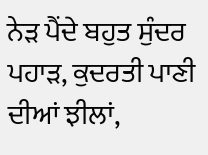ਨੇੜ ਪੈਂਦੇ ਬਹੁਤ ਸੁੰਦਰ ਪਹਾੜ, ਕੁਦਰਤੀ ਪਾਣੀ ਦੀਆਂ ਝੀਲਾਂ,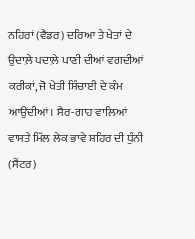ਨਹਿਰਾਂ (ਵੈਡਰ) ਦਰਿਆ ਤੇ ਖੇਤਾਂ ਦੇ ਉਦਾਲ਼ੇ ਪਦਾਲ਼ੇ ਪਾਣੀ ਦੀਆਂ ਵਗਦੀਆਂ ਕਰੀਕਾਂ, ਜੋ ਖੇਤੀ ਸਿੰਚਾਈ ਦੇ ਕੰਮ ਆਉਂਦੀਆਂ। ਸੈਰ-ਗਾਹ ਵਾਲਿਆਂ ਵਾਸਤੇ ਮਿੱਲ ਲੇਕ ਭਾਵੇ ਸ਼ਹਿਰ ਦੀ ਧੁੰਨੀ (ਸੈਂਟਰ)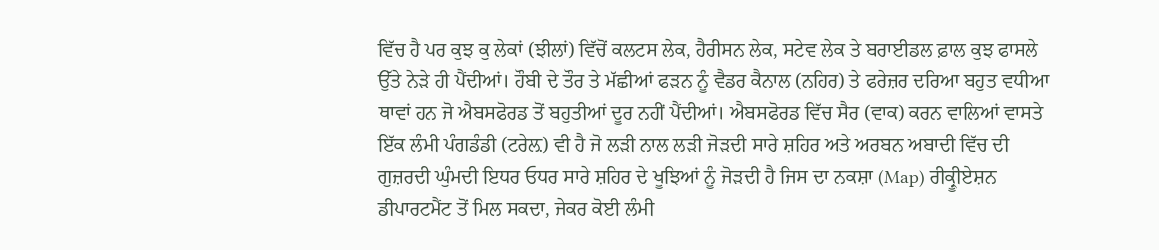ਵਿੱਚ ਹੈ ਪਰ ਕੁਝ ਕੁ ਲੇਕਾਂ (ਝੀਲਾਂ) ਵਿੱਚੋਂ ਕਲਟਸ ਲੇਕ, ਹੈਰੀਸਨ ਲੇਕ, ਸਟੇਵ ਲੇਕ ਤੇ ਬਰਾਈਡਲ ਫ਼ਾਲ ਕੁਝ ਫਾਸਲੇ ਉੱਤੇ ਨੇੜੇ ਹੀ ਪੈਂਦੀਆਂ। ਹੌਬੀ ਦੇ ਤੌਰ ਤੇ ਮੱਛੀਆਂ ਫੜਨ ਨੂੰ ਵੈਡਰ ਕੈਨਾਲ (ਨਹਿਰ) ਤੇ ਫਰੇਜ਼ਰ ਦਰਿਆ ਬਹੁਤ ਵਧੀਆ ਥਾਵਾਂ ਹਨ ਜੋ ਐਬਸਫੋਰਡ ਤੋਂ ਬਹੁਤੀਆਂ ਦੂਰ ਨਹੀਂ ਪੈਂਦੀਆਂ। ਐਬਸਫੋਰਡ ਵਿੱਚ ਸੈਰ (ਵਾਕ) ਕਰਨ ਵਾਲਿਆਂ ਵਾਸਤੇ ਇੱਕ ਲੰਮੀ ਪੰਗਡੰਡੀ (ਟਰੇਲ਼) ਵੀ ਹੈ ਜੋ ਲੜੀ ਨਾਲ ਲੜੀ ਜੋੜਦੀ ਸਾਰੇ ਸ਼ਹਿਰ ਅਤੇ ਅਰਬਨ ਅਬਾਦੀ ਵਿੱਚ ਦੀ ਗੁਜ਼ਰਦੀ ਘੁੰਮਦੀ ਇਧਰ ਓਧਰ ਸਾਰੇ ਸ਼ਹਿਰ ਦੇ ਖੂਝਿਆਂ ਨੂੰ ਜੋੜਦੀ ਹੈ ਜਿਸ ਦਾ ਨਕਸ਼ਾ (Map) ਰੀਕ੍ਰੂੀਏਸ਼ਨ ਡੀਪਾਰਟਮੈਂਟ ਤੋਂ ਮਿਲ ਸਕਦਾ, ਜੇਕਰ ਕੋਈ ਲੰਮੀ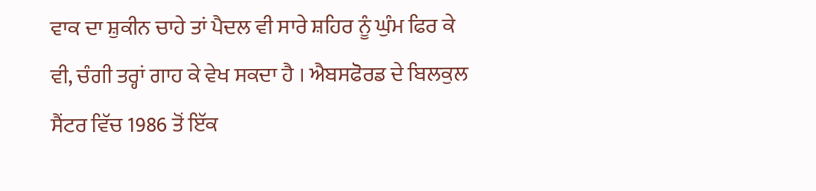ਵਾਕ ਦਾ ਸ਼ੁਕੀਨ ਚਾਹੇ ਤਾਂ ਪੈਦਲ ਵੀ ਸਾਰੇ ਸ਼ਹਿਰ ਨੂੰ ਘੁੰਮ ਫਿਰ ਕੇ ਵੀ, ਚੰਗੀ ਤਰ੍ਹਾਂ ਗਾਹ ਕੇ ਵੇਖ ਸਕਦਾ ਹੈ । ਐਬਸਫੋਰਡ ਦੇ ਬਿਲਕੁਲ ਸੈਂਟਰ ਵਿੱਚ 1986 ਤੋਂ ਇੱਕ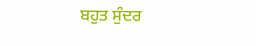ਬਹੁਤ ਸੁੰਦਰ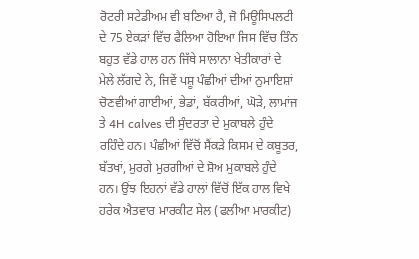ਰੋਟਰੀ ਸਟੇਡੀਅਮ ਵੀ ਬਣਿਆ ਹੈ, ਜੋ ਮਿਊਸਿਪਲਟੀ ਦੇ 75 ਏਕੜਾਂ ਵਿੱਚ ਫੈਲਿਆ ਹੋਇਆ ਜਿਸ ਵਿੱਚ ਤਿੰਨ ਬਹੁਤ ਵੱਡੇ ਹਾਲ ਹਨ ਜਿੱਥੇ ਸਾਲਾਨਾ ਖੇਤੀਕਾਰਾਂ ਦੇ ਮੇਲੇ ਲੱਗਦੇ ਨੇ, ਜਿਵੇਂ ਪਸ਼ੂ ਪੰਛੀਆਂ ਦੀਆਂ ਨੁਮਾਇਸ਼ਾਂ ਚੋਣਵੀਆਂ ਗਾਈਆਂ, ਭੇਡਾਂ, ਬੱਕਰੀਆਂ, ਘੋੜੇ, ਲਾਮਾਂਜ ਤੇ 4H calves ਦੀ ਸੁੰਦਰਤਾ ਦੇ ਮੁਕਾਬਲੇ ਹੁੰਦੇ ਰਹਿੰਦੇ ਹਨ। ਪੰਛੀਆਂ ਵਿੱਚੋਂ ਸੈਂਕੜੇ ਕਿਸਮ ਦੇ ਕਬੂਤਰ, ਬੱਤਖਾਂ, ਮੁਰਗੇ ਮੁਰਗੀਆਂ ਦੇ ਸ਼ੋਅ ਮੁਕਾਬਲੇ ਹੁੰਦੇ ਹਨ। ਉਂਝ ਇਹਨਾਂ ਵੱਡੇ ਹਾਲਾਂ ਵਿੱਚੋਂ ਇੱਕ ਹਾਲ ਵਿਖੇ ਹਰੇਕ ਐਤਵਾਰ ਮਾਰਕੀਟ ਸੇਲ (ਫਲੀਆ ਮਾਰਕੀਟ)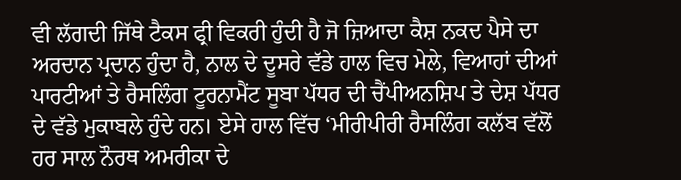ਵੀ ਲੱਗਦੀ ਜਿੱਥੇ ਟੈਕਸ ਫ੍ਰੀ ਵਿਕਰੀ ਹੁੰਦੀ ਹੈ ਜੋ ਜ਼ਿਆਦਾ ਕੈਸ਼ ਨਕਦ ਪੈਸੇ ਦਾ ਅਰਦਾਨ ਪ੍ਰਦਾਨ ਹੁੰਦਾ ਹੈ, ਨਾਲ ਦੇ ਦੂਸਰੇ ਵੱਡੇ ਹਾਲ ਵਿਚ ਮੇਲੇ, ਵਿਆਹਾਂ ਦੀਆਂ ਪਾਰਟੀਆਂ ਤੇ ਰੈਸਲਿੰਗ ਟੂਰਨਾਮੈਂਟ ਸੂਬਾ ਪੱਧਰ ਦੀ ਚੈਂਪੀਅਨਸ਼ਿਪ ਤੇ ਦੇਸ਼ ਪੱਧਰ ਦੇ ਵੱਡੇ ਮੁਕਾਬਲੇ ਹੁੰਦੇ ਹਨ। ਏਸੇ ਹਾਲ ਵਿੱਚ ‘ਮੀਰੀਪੀਰੀ ਰੈਸਲਿੰਗ ਕਲੱਬ ਵੱਲੋਂ ਹਰ ਸਾਲ ਨੌਰਥ ਅਮਰੀਕਾ ਦੇ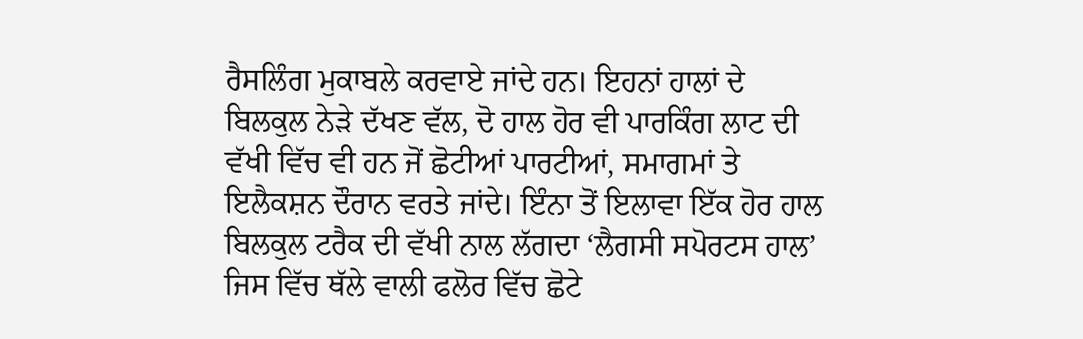ਰੈਸਲਿੰਗ ਮੁਕਾਬਲੇ ਕਰਵਾਏ ਜਾਂਦੇ ਹਨ। ਇਹਨਾਂ ਹਾਲਾਂ ਦੇ ਬਿਲਕੁਲ ਨੇੜੇ ਦੱਖਣ ਵੱਲ, ਦੋ ਹਾਲ ਹੋਰ ਵੀ ਪਾਰਕਿੰਗ ਲਾਟ ਦੀ ਵੱਖੀ ਵਿੱਚ ਵੀ ਹਨ ਜੋਂ ਛੋਟੀਆਂ ਪਾਰਟੀਆਂ, ਸਮਾਗਮਾਂ ਤੇ ਇਲੈਕਸ਼ਨ ਦੌਰਾਨ ਵਰਤੇ ਜਾਂਦੇ। ਇੰਨਾ ਤੋਂ ਇਲਾਵਾ ਇੱਕ ਹੋਰ ਹਾਲ ਬਿਲਕੁਲ ਟਰੈਕ ਦੀ ਵੱਖੀ ਨਾਲ ਲੱਗਦਾ ‘ਲੈਗਸੀ ਸਪੋਰਟਸ ਹਾਲ’ ਜਿਸ ਵਿੱਚ ਥੱਲੇ ਵਾਲੀ ਫਲੋਰ ਵਿੱਚ ਛੋਟੇ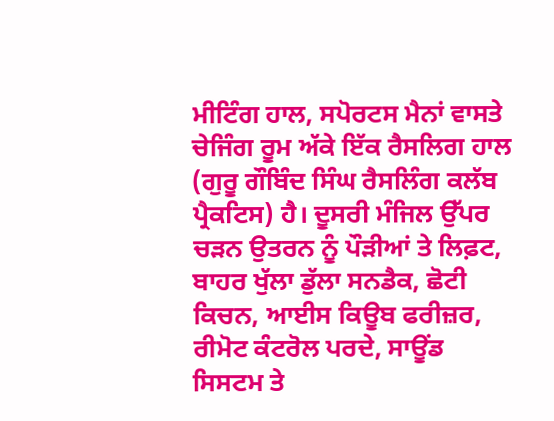ਮੀਟਿੰਗ ਹਾਲ, ਸਪੋਰਟਸ ਮੈਨਾਂ ਵਾਸਤੇ ਚੇਜਿੰਗ ਰੂਮ ਅੱਕੇ ਇੱਕ ਰੈਸਲਿਗ ਹਾਲ (ਗੁਰੂ ਗੌਬਿੰਦ ਸਿੰਘ ਰੈਸਲਿੰਗ ਕਲੱਬ ਪ੍ਰੈਕਟਿਸ) ਹੈ। ਦੂਸਰੀ ਮੰਜਿਲ ਉੱਪਰ ਚੜਨ ਉਤਰਨ ਨੂੰ ਪੌੜੀਆਂ ਤੇ ਲਿਫ਼ਟ, ਬਾਹਰ ਖੁੱਲਾ ਡੁੱਲਾ ਸਨਡੈਕ, ਛੋਟੀ ਕਿਚਨ, ਆਈਸ ਕਿਊਬ ਫਰੀਜ਼ਰ, ਰੀਮੋਟ ਕੰਟਰੋਲ ਪਰਦੇ, ਸਾਊਂਡ ਸਿਸਟਮ ਤੇ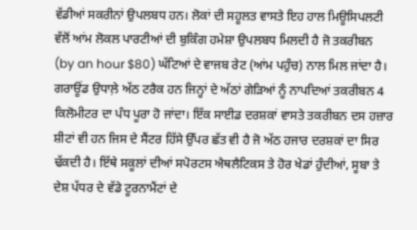ਵੱਡੀਆਂ ਸਕਰੀਨਾਂ ਉਪਲਬਧ ਹਨ। ਲੋਕਾਂ ਦੀ ਸਹੂਲਤ ਵਾਸਤੇ ਇਹ ਹਾਲ ਮਿਊਸਿਪਲਟੀ ਵੱਲੋਂ ਆਂਮ ਲੋਕਲ ਪਾਰਟੀਆਂ ਦੀ ਬੁਕਿੰਗ ਹਮੇਸ਼ਾ ਉਪਲਬਧ ਮਿਲਦੀ ਹੈ ਜੋ ਤਕਰੀਬਨ (by an hour $80) ਘੱਟਿਆਂ ਦੇ ਵਾਜਬ ਰੇਟ (ਆਂਮ ਪਹੁੰਚ) ਨਾਲ ਮਿਲ ਜਾਂਦਾ ਹੈ। ਗਰਾਊਂਡ ਉਧਾਲ਼ੇ ਅੱਠ ਟਰੈਕ ਹਨ ਜਿਨ੍ਹਾਂ ਦੇ ਅੱਠਾਂ ਗੇੜਿਆਂ ਨੂੰ ਨਾਪਦਿਆਂ ਤਕਰੀਬਨ 4 ਕਿਲੋਮੀਟਰ ਦਾ ਪੰਧ ਪੂਰਾ ਹੋ ਜਾਂਦਾ। ਇੱਕ ਸਾਈਡ ਦਰਸ਼ਕਾਂ ਵਾਸਤੇ ਤਕਰੀਬਨ ਦਸ ਹਜ਼ਾਰ ਸ਼ੀਟਾਂ ਵੀ ਹਨ ਜਿਸ ਦੇ ਸੈਂਟਰ ਹਿੱਸੇ ਉੱਪਰ ਛੱਤ ਵੀ ਹੈ ਜੋ ਅੱਠ ਹਜਾਰ ਦਰਸ਼ਕਾਂ ਦਾ ਸਿਰ ਢੱਕਦੀ ਹੈ। ਇੱਥੇ ਸਕੂਲਾਂ ਦੀਆਂ ਸਪੋਰਟਸ ਐਥਲੈਟਿਕਸ ਤੇ ਹੋਰ ਖੇਡਾਂ ਹੁੰਦੀਆਂ, ਸੂਬਾ ਤੇ ਦੇਸ਼ ਪੱਧਰ ਦੇ ਵੱਡੇ ਟੂਰਨਾਮੈਂਟਾਂ ਦੇ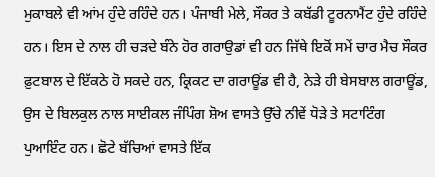ਮੁਕਾਬਲੇ ਵੀ ਆਂਮ ਹੁੰਦੇ ਰਹਿੰਦੇ ਹਨ। ਪੰਜਾਬੀ ਮੇਲੇ, ਸੌਕਰ ਤੇ ਕਬੱਡੀ ਟੂਰਨਾਮੈਂਟ ਹੁੰਦੇ ਰਹਿੰਦੇ ਹਨ। ਇਸ ਦੇ ਨਾਲ ਹੀ ਚੜਦੇ ਬੰਨੇ ਹੋਰ ਗਰਾਉਡਾਂ ਵੀ ਹਨ ਜਿੱਥੇ ਇਕੋਂ ਸਮੇਂ ਚਾਰ ਮੈਚ ਸੌਕਰ ਫ਼ੁਟਬਾਲ ਦੇ ਇੱਕਠੇ ਹੋ ਸਕਦੇ ਹਨ, ਕ੍ਰਿਕਟ ਦਾ ਗਰਾਊਂਡ ਵੀ ਹੈ, ਨੇੜੇ ਹੀ ਬੇਸਬਾਲ ਗਰਾਊਂਡ, ਉਸ ਦੇ ਬਿਲਕੁਲ ਨਾਲ ਸਾਈਕਲ ਜੰਪਿੰਗ ਸ਼ੋਅ ਵਾਸਤੇ ਉੱਚੇ ਨੀਵੇਂ ਧੋੜੇ ਤੇ ਸਟਾਟਿੰਗ ਪੁਆਇੰਟ ਹਨ। ਛੋਟੇ ਬੱਚਿਆਂ ਵਾਸਤੇ ਇੱਕ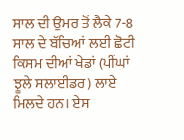ਸਾਲ ਦੀ ਉਮਰ ਤੋਂ ਲੈਕੇ 7-8 ਸਾਲ ਦੇ ਬੱਚਿਆਂ ਲਈ ਛੋਟੀ ਕਿਸਮ ਦੀਆਂ ਖੇਡਾਂ (ਪੀਂਘਾਂ ਝੂਲੇ ਸਲਾਈਡਰ) ਲਾਏ ਮਿਲਦੇ ਹਨ। ਏਸ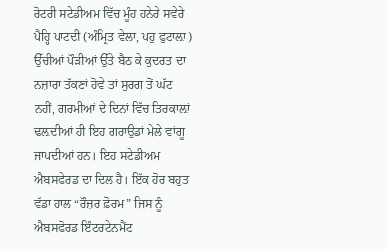ਰੋਟਰੀ ਸਟੇਡੀਅਮ ਵਿੱਚ ਮੂੰਹ ਹਨੇਰੇ ਸਵੇਰੇ ਪੈਹ੍ਹਿ ਪਾਟਦੀ (ਅੰਮ੍ਰਿਤ ਵੇਲਾ, ਪਹੁ ਫੁਟਾਲ਼ਾ) ਉੱਚੀਆਂ ਪੌੜੀਆਂ ਉੱਤੇ ਬੈਠ ਕੇ ਕੁਦਰਤ ਦਾ ਨਜ਼ਾਰਾ ਤੱਕਣਾਂ ਹੋਵੇ ਤਾਂ ਸੁਰਗ ਤੋਂ ਘੱਟ ਨਹੀਂ, ਗਰਮੀਆਂ ਦੇ ਦਿਨਾਂ ਵਿੱਚ ਤਿਰਕਾਲ਼ਾਂ ਢਲ਼ਦੀਆਂ ਹੀ ਇਹ ਗਰਾਉਡਾਂ ਮੇਲੇ ਵਾਂਗੂ ਜਾਪਦੀਆਂ ਹਨ। ਇਹ ਸਟੇਡੀਅਮ ਐਬਸਫੇਰਡ ਦਾ ਦਿਲ ਹੈ। ਇੱਕ ਹੋਰ ਬਹੁਤ ਵੱਡਾ ਹਾਲ “ਰੌਜ਼ਰ ਫ਼ੋਰਮ” ਜਿਸ ਨੂੰ ਐਬਸਫੋਰਡ ਇੰਟਰਟੇਨਮੈਂਟ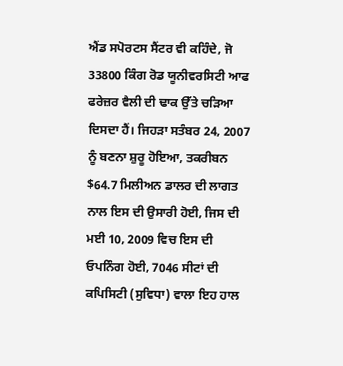ਐਂਡ ਸਪੋਰਟਸ ਸੈਂਟਰ ਵੀ ਕਹਿੰਦੇ, ਜੋ 33800 ਕਿੰਗ ਰੋਡ ਯੂਨੀਵਰਸਿਟੀ ਆਫ ਫਰੇਜ਼ਰ ਵੈਲੀ ਦੀ ਢਾਕ ਉੱਤੇ ਚੜਿਆ ਦਿਸਦਾ ਹੈਂ। ਜਿਹੜਾ ਸਤੰਬਰ 24, 2007 ਨੂੰ ਬਣਨਾ ਸ਼ੁਰੂ ਹੋਇਆ, ਤਕਰੀਬਨ $64.7 ਮਿਲੀਅਨ ਡਾਲਰ ਦੀ ਲਾਗਤ ਨਾਲ ਇਸ ਦੀ ਉਸਾਰੀ ਹੋਈ, ਜਿਸ ਦੀ ਮਈ 10, 2009 ਵਿਚ ਇਸ ਦੀ ਓਪਨਿੰਗ ਹੋਈ, 7046 ਸੀਟਾਂ ਦੀ ਕਪਿਸਿਟੀ (ਸੁਵਿਧਾ) ਵਾਲਾ ਇਹ ਹਾਲ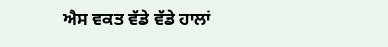ਐਸ ਵਕਤ ਵੱਡੇ ਵੱਡੇ ਹਾਲਾਂ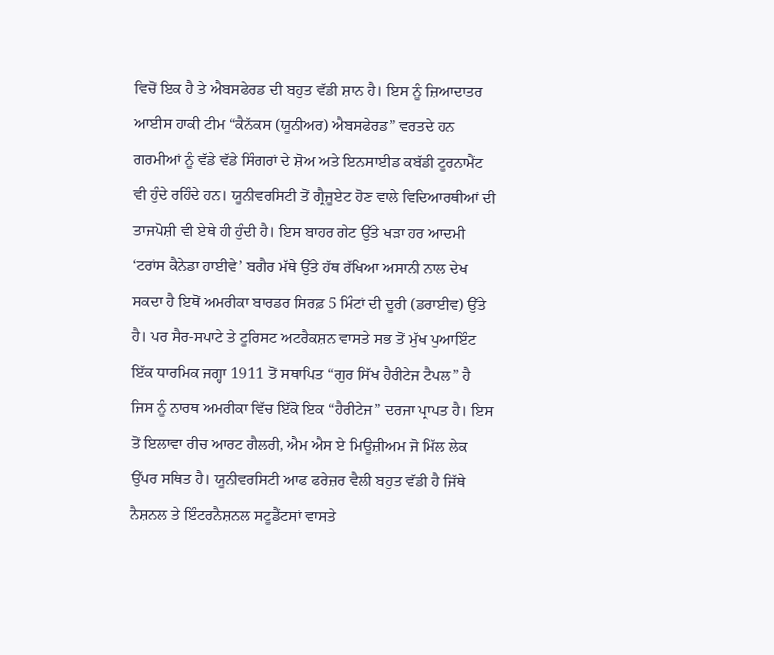ਵਿਚੋਂ ਇਕ ਹੈ ਤੇ ਐਬਸਫੇਰਡ ਦੀ ਬਹੁਤ ਵੱਡੀ ਸ਼ਾਨ ਹੈ। ਇਸ ਨੂੰ ਜ਼ਿਆਦਾਤਰ ਆਈਸ ਹਾਕੀ ਟੀਮ “ਕੈਨੱਕਸ (ਯੂਨੀਅਰ) ਐਬਸਫੇਰਡ” ਵਰਤਦੇ ਹਨ ਗਰਮੀਆਂ ਨੂੰ ਵੱਡੇ ਵੱਡੇ ਸਿੰਗਰਾਂ ਦੇ ਸ਼ੋਅ ਅਤੇ ਇਨਸਾਈਡ ਕਬੱਡੀ ਟੂਰਨਾਮੈਂਟ ਵੀ ਹੁੰਦੇ ਰਹਿੰਦੇ ਹਨ। ਯੂਨੀਵਰਸਿਟੀ ਤੋਂ ਗ੍ਰੈਜੂਏਟ ਹੋਣ ਵਾਲੇ ਵਿਦਿਆਰਥੀਆਂ ਦੀ ਤਾਜਪੋਸ਼ੀ ਵੀ ਏਥੇ ਹੀ ਹੁੰਦੀ ਹੈ। ਇਸ ਬਾਹਰ ਗੇਟ ਉੱਤੇ ਖੜਾ ਹਰ ਆਦਮੀ ‘ਟਰਾਂਸ ਕੈਨੇਡਾ ਹਾਈਵੇ’ ਬਗੈਰ ਮੱਥੇ ਉੱਤੇ ਹੱਥ ਰੱਖਿਆ ਅਸਾਨੀ ਨਾਲ ਦੇਖ ਸਕਦਾ ਹੈ ਇਥੋਂ ਅਮਰੀਕਾ ਬਾਰਡਰ ਸਿਰਫ਼ 5 ਮਿੰਟਾਂ ਦੀ ਦੂਰੀ (ਡਰਾਈਵ) ਉੱਤੇ ਹੈ। ਪਰ ਸੈਰ-ਸਪਾਟੇ ਤੇ ਟੂਰਿਸਟ ਅਟਰੈਕਸ਼ਨ ਵਾਸਤੇ ਸਭ ਤੋਂ ਮੁੱਖ ਪੁਆਇੰਟ ਇੱਕ ਧਾਰਮਿਕ ਜਗ੍ਹਾ 1911 ਤੋਂ ਸਥਾਪਿਤ “ਗੁਰ ਸਿੱਖ ਹੈਰੀਟੇਜ ਟੈਪਲ” ਹੈ ਜਿਸ ਨੂੰ ਨਾਰਥ ਅਮਰੀਕਾ ਵਿੱਚ ਇੱਕੋ ਇਕ “ਹੈਰੀਟੇਜ” ਦਰਜਾ ਪ੍ਰਾਪਤ ਹੈ। ਇਸ ਤੋਂ ਇਲਾਵਾ ਰੀਚ ਆਰਟ ਗੈਲਰੀ, ਐਮ ਐਸ ਏ ਮਿਊਜ਼ੀਅਮ ਜੋ ਮਿੱਲ ਲੇਕ ਉੱਪਰ ਸਥਿਤ ਹੈ। ਯੂਨੀਵਰਸਿਟੀ ਆਫ ਫਰੇਜ਼ਰ ਵੈਲੀ ਬਹੁਤ ਵੱਡੀ ਹੈ ਜਿੱਥੇ ਨੈਸ਼ਨਲ ਤੇ ਇੰਟਰਨੈਸ਼ਨਲ ਸਟੂਡੈਂਟਸਾਂ ਵਾਸਤੇ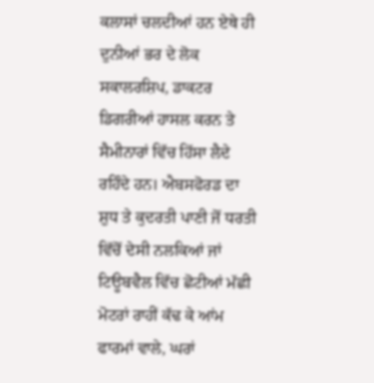ਕਲਾਸਾਂ ਚਲਦੀਆਂ ਹਨ ਏਥੇ ਹੀ ਦੁਨੀਆਂ ਭਰ ਦੇ ਲੋਕ ਸਕਾਲਰਸ਼ਿਪ, ਡਾਕਟਰ ਡਿਗਰੀਆਂ ਹਾਸਲ ਕਰਨ ਤੇ ਸੈਮੀਨਾਰਾਂ ਵਿੱਚ ਹਿੱਸਾ ਲੈਦੇ ਰਹਿੰਦੇ ਹਨ। ਐਬਸਫੋਰਡ ਦਾ ਸ਼ੁਧ ਤੇ ਕੁਦਰਤੀ ਪਾਣੀ ਜੋਂ ਧਰਤੀ ਵਿੱਚੋਂ ਦੇਸੀ ਨਲਕਿਆਂ ਜਾਂ ਟਿਊਬਵੈਲ ਵਿੱਚ ਛੋਟੀਆਂ ਮੱਛੀ ਮੋਟਰਾਂ ਰਾਹੀਂ ਕੱਢ ਕੇ ਆਂਮ ਫਾਰਮਾਂ ਵਾਲੇ, ਘਰਾਂ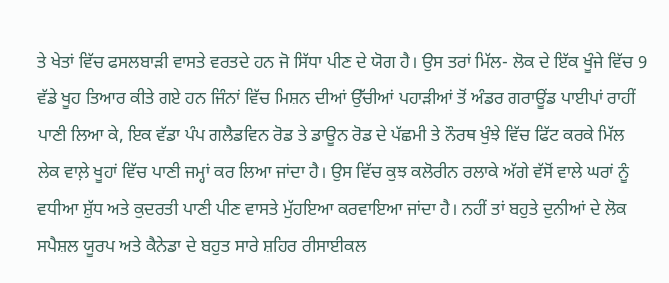ਤੇ ਖੇਤਾਂ ਵਿੱਚ ਫਸਲਬਾੜੀ ਵਾਸਤੇ ਵਰਤਦੇ ਹਨ ਜੋ ਸਿੱਧਾ ਪੀਣ ਦੇ ਯੋਗ ਹੈ। ਉਸ ਤਰਾਂ ਮਿੱਲ- ਲੋਕ ਦੇ ਇੱਕ ਖੂੰਜੇ ਵਿੱਚ 9 ਵੱਡੇ ਖੂਹ ਤਿਆਰ ਕੀਤੇ ਗਏ ਹਨ ਜਿੰਨਾਂ ਵਿੱਚ ਮਿਸ਼ਨ ਦੀਆਂ ਉੱਚੀਆਂ ਪਹਾੜੀਆਂ ਤੋਂ ਅੰਡਰ ਗਰਾਊਂਡ ਪਾਈਪਾਂ ਰਾਹੀਂ ਪਾਣੀ ਲਿਆ ਕੇ, ਇਕ ਵੱਡਾ ਪੰਪ ਗਲੈਡਵਿਨ ਰੋਡ ਤੇ ਡਾਊਨ ਰੋਡ ਦੇ ਪੱਛਮੀ ਤੇ ਨੌਰਥ ਖੁੰਝੇ ਵਿੱਚ ਫਿੱਟ ਕਰਕੇ ਮਿੱਲ ਲੇਕ ਵਾਲ਼ੇ ਖੂਹਾਂ ਵਿੱਚ ਪਾਣੀ ਜਮ੍ਹਾਂ ਕਰ ਲਿਆ ਜਾਂਦਾ ਹੈ। ਉਸ ਵਿੱਚ ਕੁਝ ਕਲੋਰੀਨ ਰਲਾਕੇ ਅੱਗੇ ਵੱਸੋਂ ਵਾਲੇ ਘਰਾਂ ਨੂੰ ਵਧੀਆ ਸ਼ੁੱਧ ਅਤੇ ਕੁਦਰਤੀ ਪਾਣੀ ਪੀਣ ਵਾਸਤੇ ਮੁੱਹਇਆ ਕਰਵਾਇਆ ਜਾਂਦਾ ਹੈ। ਨਹੀਂ ਤਾਂ ਬਹੁਤੇ ਦੁਨੀਆਂ ਦੇ ਲੋਕ ਸਪੈਸ਼ਲ ਯੂਰਪ ਅਤੇ ਕੈਨੇਡਾ ਦੇ ਬਹੁਤ ਸਾਰੇ ਸ਼ਹਿਰ ਰੀਸਾਈਕਲ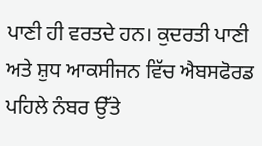ਪਾਣੀ ਹੀ ਵਰਤਦੇ ਹਨ। ਕੁਦਰਤੀ ਪਾਣੀ ਅਤੇ ਸ਼ੁਧ ਆਕਸੀਜਨ ਵਿੱਚ ਐਬਸਫੋਰਡ ਪਹਿਲੇ ਨੰਬਰ ਉੱਤੇ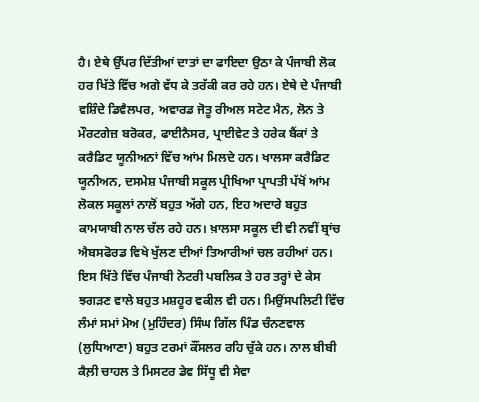ਹੈ। ਏਥੇ ਉੱਪਰ ਦਿੱਤੀਆਂ ਦਾਤਾਂ ਦਾ ਫਾਇਦਾ ਉਠਾ ਕੇ ਪੰਜਾਬੀ ਲੋਕ ਹਰ ਖਿੱਤੇ ਵਿੱਚ ਅਗੇ ਵੱਧ ਕੇ ਤਰੱਕੀ ਕਰ ਰਹੇ ਹਨ। ਏਥੇ ਦੇ ਪੰਜਾਬੀ ਵਸ਼ਿੰਦੇ ਡਿਵੈਲਪਰ, ਅਵਾਰਡ ਜੋਤੂ ਰੀਅਲ ਸਟੇਟ ਮੈਨ, ਲੋਨ ਤੇ ਮੌਰਟਗੇਜ਼ ਬਰੋਕਰ, ਫਾਈਨੈਸਰ, ਪ੍ਰਾਈਵੇਟ ਤੇ ਹਰੇਕ ਬੈਂਕਾਂ ਤੇ ਕਰੈਡਿਟ ਯੂਨੀਅਨਾਂ ਵਿੱਚ ਆਂਮ ਮਿਲਦੇ ਹਨ। ਖਾਲਸਾ ਕਰੈਡਿਟ ਯੂਨੀਅਨ, ਦਸਮੇਸ਼ ਪੰਜਾਬੀ ਸਕੂਲ ਪ੍ਰੀਖਿਆ ਪ੍ਰਾਪਤੀ ਪੱਖੋਂ ਆਂਮ ਲੋਕਲ ਸਕੂਲਾਂ ਨਾਲੋਂ ਬਹੁਤ ਅੱਗੇ ਹਨ, ਇਹ ਅਦਾਰੇ ਬਹੁਤ ਕਾਮਯਾਬੀ ਨਾਲ ਚੱਲ ਰਹੇ ਹਨ। ਖ਼ਾਲਸਾ ਸਕੂਲ ਦੀ ਵੀ ਨਵੀਂ ਬ੍ਰਾਂਚ ਐਬਸਫੋਰਡ ਵਿਖੇ ਖੁੱਲਣ ਦੀਆਂ ਤਿਆਰੀਆਂ ਚਲ ਰਹੀਆਂ ਹਨ। ਇਸ ਖਿੱਤੇ ਵਿੱਚ ਪੰਜਾਬੀ ਨੋਟਰੀ ਪਬਲਿਕ ਤੇ ਹਰ ਤਰ੍ਹਾਂ ਦੇ ਕੇਸ ਝਗੜਣ ਵਾਲੇ ਬਹੁਤ ਮਸ਼ਹੂਰ ਵਕੀਲ ਵੀ ਹਨ। ਮਿਉਂਸਪਲਿਟੀ ਵਿੱਚ ਲੰਮਾਂ ਸਮਾਂ ਮੋਅ (ਮੁਹਿੰਦਰ) ਸਿੰਘ ਗਿੱਲ ਪਿੰਡ ਚੰਨਣਵਾਲ (ਲੁਧਿਆਣਾ) ਬਹੁਤ ਟਰਮਾਂ ਕੌਂਸਲਰ ਰਹਿ ਚੁੱਕੇ ਹਨ। ਨਾਲ ਬੀਬੀ ਕੈਲ਼ੀ ਚਾਹਲ ਤੇ ਮਿਸਟਰ ਡੇਵ ਸਿੱਧੂ ਵੀ ਸੇਵਾ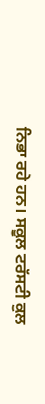ਨਿਭਾ ਰਹੇ ਹਨ। ਸਕੂਲ ਟਰੱਸਟੀ ਕੁਲ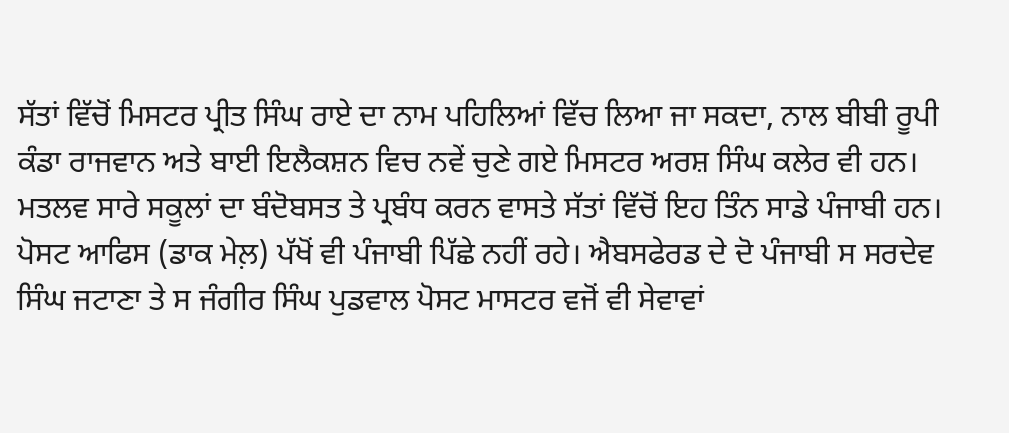ਸੱਤਾਂ ਵਿੱਚੋਂ ਮਿਸਟਰ ਪ੍ਰੀਤ ਸਿੰਘ ਰਾਏ ਦਾ ਨਾਮ ਪਹਿਲਿਆਂ ਵਿੱਚ ਲਿਆ ਜਾ ਸਕਦਾ, ਨਾਲ ਬੀਬੀ ਰੂਪੀ ਕੰਡਾ ਰਾਜਵਾਨ ਅਤੇ ਬਾਈ ਇਲੈਕਸ਼ਨ ਵਿਚ ਨਵੇਂ ਚੁਣੇ ਗਏ ਮਿਸਟਰ ਅਰਸ਼ ਸਿੰਘ ਕਲੇਰ ਵੀ ਹਨ। ਮਤਲਵ ਸਾਰੇ ਸਕੂਲਾਂ ਦਾ ਬੰਦੋਬਸਤ ਤੇ ਪ੍ਰਬੰਧ ਕਰਨ ਵਾਸਤੇ ਸੱਤਾਂ ਵਿੱਚੋਂ ਇਹ ਤਿੰਨ ਸਾਡੇ ਪੰਜਾਬੀ ਹਨ। ਪੋਸਟ ਆਫਿਸ (ਡਾਕ ਮੇਲ਼) ਪੱਖੋਂ ਵੀ ਪੰਜਾਬੀ ਪਿੱਛੇ ਨਹੀਂ ਰਹੇ। ਐਬਸਫੇਰਡ ਦੇ ਦੋ ਪੰਜਾਬੀ ਸ ਸਰਦੇਵ ਸਿੰਘ ਜਟਾਣਾ ਤੇ ਸ ਜੰਗੀਰ ਸਿੰਘ ਪੁਡਵਾਲ ਪੋਸਟ ਮਾਸਟਰ ਵਜੋਂ ਵੀ ਸੇਵਾਵਾਂ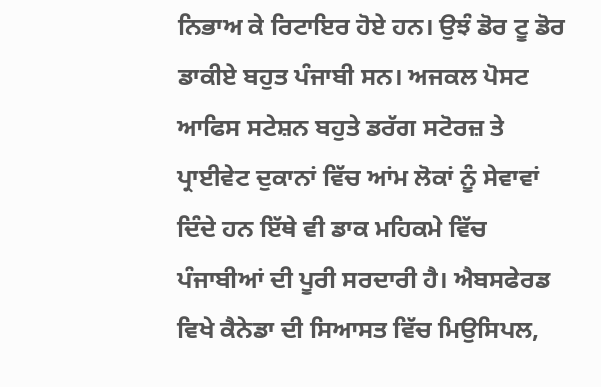ਨਿਭਾਅ ਕੇ ਰਿਟਾਇਰ ਹੋਏ ਹਨ। ਉਝੰ ਡੋਰ ਟੂ ਡੋਰ ਡਾਕੀਏ ਬਹੁਤ ਪੰਜਾਬੀ ਸਨ। ਅਜਕਲ ਪੋਸਟ ਆਫਿਸ ਸਟੇਸ਼ਨ ਬਹੁਤੇ ਡਰੱਗ ਸਟੋਰਜ਼ ਤੇ ਪ੍ਰਾਈਵੇਟ ਦੁਕਾਨਾਂ ਵਿੱਚ ਆਂਮ ਲੋਕਾਂ ਨੂੰ ਸੇਵਾਵਾਂ ਦਿੰਦੇ ਹਨ ਇੱਥੇ ਵੀ ਡਾਕ ਮਹਿਕਮੇ ਵਿੱਚ ਪੰਜਾਬੀਆਂ ਦੀ ਪੂਰੀ ਸਰਦਾਰੀ ਹੈ। ਐਬਸਫੇਰਡ ਵਿਖੇ ਕੈਨੇਡਾ ਦੀ ਸਿਆਸਤ ਵਿੱਚ ਮਿਉਸਿਪਲ,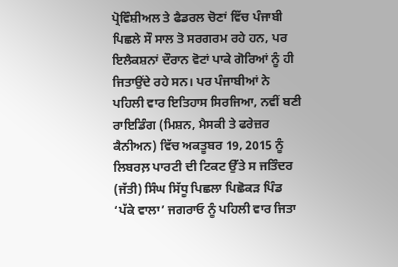ਪ੍ਰੋਵਿੰਸ਼ੀਅਲ ਤੇ ਫੈਡਰਲ ਚੋਣਾਂ ਵਿੱਚ ਪੰਜਾਬੀ ਪਿਛਲੇ ਸੌ ਸਾਲ ਤੋ ਸਰਗਰਮ ਰਹੇ ਹਨ, ਪਰ ਇਲੈਕਸ਼ਨਾਂ ਦੌਰਾਨ ਵੋਟਾਂ ਪਾਕੇ ਗੋਰਿਆਂ ਨੂੰ ਹੀ ਜਿਤਾਉਂਦੇ ਰਹੇ ਸਨ। ਪਰ ਪੰਜਾਬੀਆਂ ਨੇ ਪਹਿਲੀ ਵਾਰ ਇਤਿਹਾਸ ਸਿਰਜਿਆ, ਨਵੀਂ ਬਣੀ ਰਾਇਡਿੰਗ (ਮਿਸ਼ਨ, ਮੈਸਕੀ ਤੇ ਫਰੇਜ਼ਰ ਕੈਨੀਅਨ) ਵਿੱਚ ਅਕਤੂਬਰ 19, 2015 ਨੂੰ ਲਿਬਰਲ਼ ਪਾਰਟੀ ਦੀ ਟਿਕਟ ਉੱਤੇ ਸ ਜਤਿੰਦਰ (ਜੱਤੀ) ਸਿੰਘ ਸਿੱਧੂ ਪਿਛਲਾ ਪਿਛੋਕੜ ਪਿੰਡ ‘ਪੱਕੇ ਵਾਲਾ’ ਜਗਰਾਓ ਨੂੰ ਪਹਿਲੀ ਵਾਰ ਜਿਤਾ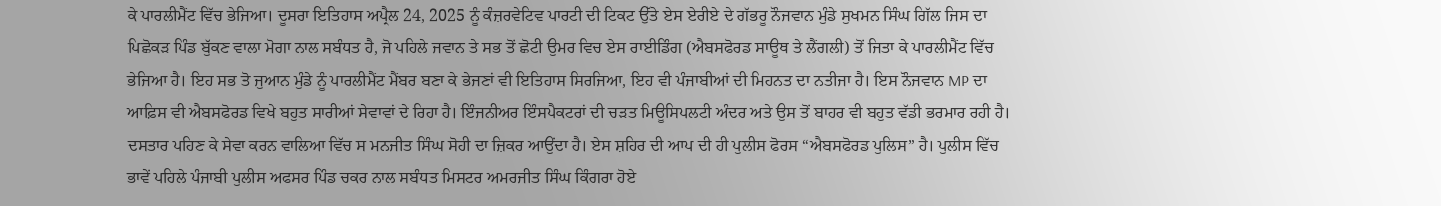ਕੇ ਪਾਰਲੀਮੈਂਟ ਵਿੱਚ ਭੇਜਿਆ। ਦੂਸਰਾ ਇਤਿਹਾਸ ਅਪ੍ਰੈਲ 24, 2025 ਨੂੰ ਕੰਜ਼ਰਵੇਟਿਵ ਪਾਰਟੀ ਦੀ ਟਿਕਟ ਉੱਤੇ ਏਸ ਏਰੀਏ ਦੇ ਗੱਭਰੂ ਨੌਜਵਾਨ ਮੁੰਡੇ ਸੁਖਮਨ ਸਿੰਘ ਗਿੱਲ ਜਿਸ ਦਾ ਪਿਛੋਕੜ ਪਿੰਡ ਬੁੱਕਣ ਵਾਲਾ ਮੋਗਾ ਨਾਲ ਸਬੰਧਤ ਹੈ, ਜੋ ਪਹਿਲੇ ਜਵਾਨ ਤੇ ਸਭ ਤੋਂ ਛੋਟੀ ਉਮਰ ਵਿਚ ਏਸ ਰਾਈਡਿੰਗ (ਐਬਸਫੋਰਡ ਸਾਊਥ ਤੇ ਲੈਂਗਲੀ) ਤੋਂ ਜਿਤਾ ਕੇ ਪਾਰਲੀਮੈਂਟ ਵਿੱਚ ਭੇਜਿਆ ਹੈ। ਇਹ ਸਭ ਤੋ ਜੁਆਨ ਮੁੰਡੇ ਨੂੰ ਪਾਰਲੀਮੈਂਟ ਮੈਂਬਰ ਬਣਾ ਕੇ ਭੇਜਣਾਂ ਵੀ ਇਤਿਹਾਸ ਸਿਰਜਿਆ, ਇਹ ਵੀ ਪੰਜਾਬੀਆਂ ਦੀ ਮਿਹਨਤ ਦਾ ਨਤੀਜਾ ਹੈ। ਇਸ ਨੌਜਵਾਨ MP ਦਾ ਆਫ਼ਿਸ ਵੀ ਐਬਸਫੋਰਡ ਵਿਖੇ ਬਹੁਤ ਸਾਰੀਆਂ ਸੇਵਾਵਾਂ ਦੇ ਰਿਹਾ ਹੈ। ਇੰਜਨੀਅਰ ਇੰਸਪੈਕਟਰਾਂ ਦੀ ਚੜਤ ਮਿਊਸਿਪਲਟੀ ਅੰਦਰ ਅਤੇ ਉਸ ਤੋਂ ਬਾਹਰ ਵੀ ਬਹੁਤ ਵੱਡੀ ਭਰਮਾਰ ਰਹੀ ਹੈ। ਦਸਤਾਰ ਪਹਿਣ ਕੇ ਸੇਵਾ ਕਰਨ ਵਾਲਿਆ ਵਿੱਚ ਸ ਮਨਜੀਤ ਸਿੰਘ ਸੋਹੀ ਦਾ ਜ਼ਿਕਰ ਆਉਂਦਾ ਹੈ। ਏਸ ਸ਼ਹਿਰ ਦੀ ਆਪ ਦੀ ਹੀ ਪੁਲੀਸ ਫੋਰਸ “ਐਬਸਫੋਰਡ ਪੁਲਿਸ” ਹੈ। ਪੁਲੀਸ ਵਿੱਚ ਭਾਵੇਂ ਪਹਿਲੇ ਪੰਜਾਬੀ ਪੁਲੀਸ ਅਫਸਰ ਪਿੰਡ ਚਕਰ ਨਾਲ ਸਬੰਧਤ ਮਿਸਟਰ ਅਮਰਜੀਤ ਸਿੰਘ ਕਿੰਗਰਾ ਹੋਏ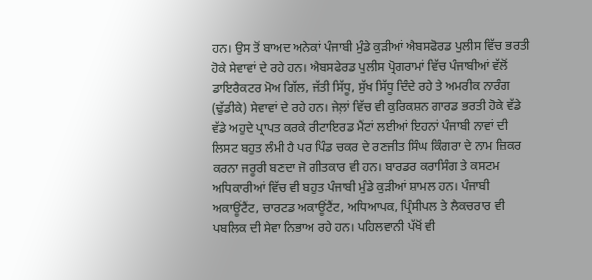ਹਨ। ਉਸ ਤੋਂ ਬਾਅਦ ਅਨੇਕਾਂ ਪੰਜਾਬੀ ਮੁੰਡੇ ਕੁੜੀਆਂ ਐਬਸਫੋਰਡ ਪੁਲੀਸ ਵਿੱਚ ਭਰਤੀ ਹੋਕੇ ਸੇਵਾਵਾਂ ਦੇ ਰਹੇ ਹਨ। ਐਬਸਫੇਰਡ ਪੁਲੀਸ ਪ੍ਰੋਗਰਾਮਾਂ ਵਿੱਚ ਪੰਜਾਬੀਆਂ ਵੱਲੋਂ ਡਾਇਰੈਕਟਰ ਮੋਅ ਗਿੱਲ, ਜੱਤੀ ਸਿੱਧੂ, ਸੁੱਖ ਸਿੱਧੂ ਦਿੰਦੇ ਰਹੇ ਤੇ ਅਮਰੀਕ ਨਾਰੰਗ (ਢੁੱਡੀਕੇ) ਸੇਵਾਵਾਂ ਦੇ ਰਹੇ ਹਨ। ਜੇਲ਼ਾਂ ਵਿੱਚ ਵੀ ਕੁਰਿਕਸ਼ਨ ਗਾਰਡ ਭਰਤੀ ਹੋਕੇ ਵੱਡੇ ਵੱਡੇ ਅਹੁਦੇ ਪ੍ਰਾਪਤ ਕਰਕੇ ਰੀਟਾਇਰਡ ਮੈਂਟਾਂ ਲਈਆਂ ਇਹਨਾਂ ਪੰਜਾਬੀ ਨਾਵਾਂ ਦੀ ਲਿਸਟ ਬਹੁਤ ਲੰਮੀ ਹੈ ਪਰ ਪਿੰਡ ਚਕਰ ਦੇ ਰਣਜੀਤ ਸਿੰਘ ਕਿੰਗਰਾ ਦੇ ਨਾਮ ਜ਼ਿਕਰ ਕਰਨਾ ਜਰੂਰੀ ਬਣਦਾ ਜੋ ਗੀਤਕਾਰ ਵੀ ਹਨ। ਬਾਰਡਰ ਕਰਾਸਿੰਗ ਤੇ ਕਸਟਮ ਅਧਿਕਾਰੀਆਂ ਵਿੱਚ ਵੀ ਬਹੁਤ ਪੰਜਾਬੀ ਮੁੰਡੇ ਕੁੜੀਆਂ ਸ਼ਾਮਲ ਹਨ। ਪੰਜਾਬੀ ਅਕਾਊਂਟੈਂਟ, ਚਾਰਟਡ ਅਕਾਊਂਟੈਂਟ, ਅਧਿਆਪਕ, ਪ੍ਰਿੰਸੀਪਲ ਤੇ ਲੈਕਚਰਾਰ ਵੀ ਪਬਲਿਕ ਦੀ ਸੇਵਾ ਨਿਭਾਅ ਰਹੇ ਹਨ। ਪਹਿਲਵਾਨੀ ਪੱਖੋਂ ਵੀ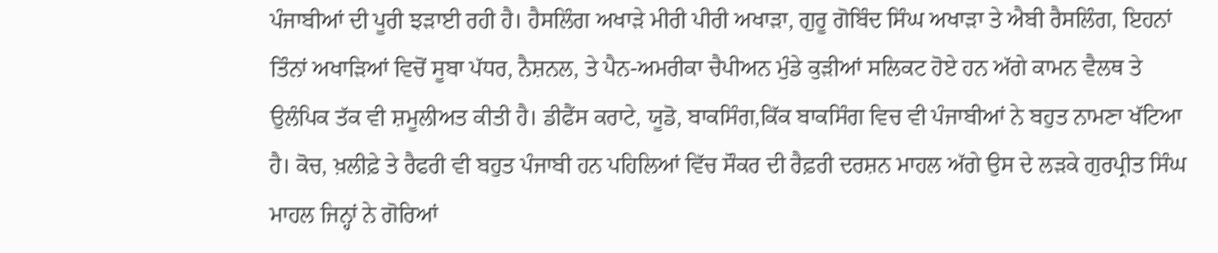ਪੰਜਾਬੀਆਂ ਦੀ ਪੂਰੀ ਝੜਾਈ ਰਹੀ ਹੈ। ਹੈਸਲਿੰਗ ਅਖਾੜੇ ਮੀਰੀ ਪੀਰੀ ਅਖਾੜਾ, ਗੁਰੂ ਗੋਬਿੰਦ ਸਿੰਘ ਅਖਾੜਾ ਤੇ ਐਬੀ ਰੈਸਲਿੰਗ, ਇਹਨਾਂ ਤਿੰਨਾਂ ਅਖਾੜਿਆਂ ਵਿਚੋਂ ਸੂਬਾ ਪੱਧਰ, ਨੈਸ਼ਨਲ, ਤੇ ਪੈਨ-ਅਮਰੀਕਾ ਚੈਪੀਅਨ ਮੁੰਡੇ ਕੁੜੀਆਂ ਸਲਿਕਟ ਹੋਏ ਹਨ ਅੱਗੇ ਕਾਮਨ ਵੈਲਥ ਤੇ ਉਲੰਪਿਕ ਤੱਕ ਵੀ ਸ਼ਮੂਲੀਅਤ ਕੀਤੀ ਹੈ। ਡੀਫੈਂਸ ਕਰਾਟੇ, ਯੂਡੋ, ਬਾਕਸਿੰਗ,ਕਿੱਕ ਬਾਕਸਿੰਗ ਵਿਚ ਵੀ ਪੰਜਾਬੀਆਂ ਨੇ ਬਹੁਤ ਨਾਮਣਾ ਖੱਟਿਆ ਹੈ। ਕੋਚ, ਖ਼ਲੀਫ਼ੇ ਤੇ ਰੈਫਰੀ ਵੀ ਬਹੁਤ ਪੰਜਾਬੀ ਹਨ ਪਹਿਲਿਆਂ ਵਿੱਚ ਸੌਕਰ ਦੀ ਰੈਫ਼ਰੀ ਦਰਸ਼ਨ ਮਾਹਲ ਅੱਗੇ ਉਸ ਦੇ ਲੜਕੇ ਗੁਰਪ੍ਰੀਤ ਸਿੰਘ ਮਾਹਲ ਜਿਨ੍ਹਾਂ ਨੇ ਗੋਰਿਆਂ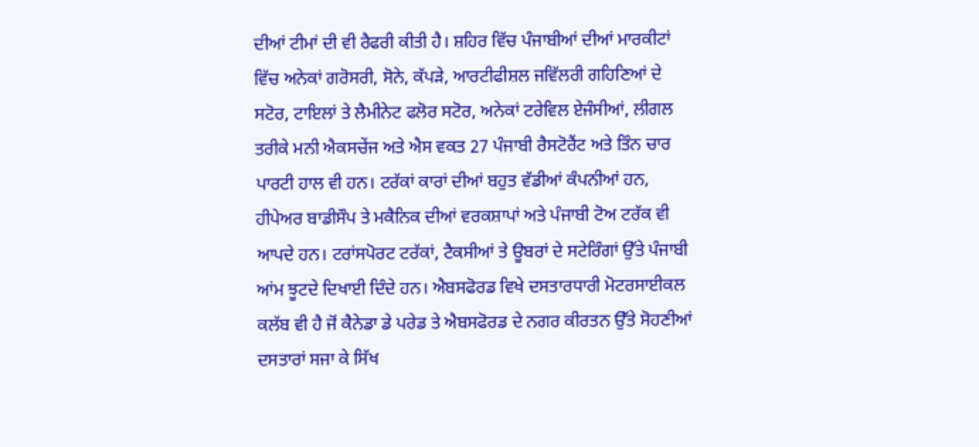ਦੀਆਂ ਟੀਮਾਂ ਦੀ ਵੀ ਰੈਫਰੀ ਕੀਤੀ ਹੈ। ਸ਼ਹਿਰ ਵਿੱਚ ਪੰਜਾਬੀਆਂ ਦੀਆਂ ਮਾਰਕੀਟਾਂ ਵਿੱਚ ਅਨੇਕਾਂ ਗਰੋਸਰੀ, ਸੋਨੇ, ਕੱਪੜੇ, ਆਰਟੀਫੀਸ਼ਲ ਜਵਿੱਲਰੀ ਗਹਿਣਿਆਂ ਦੇ ਸਟੋਰ, ਟਾਇਲਾਂ ਤੇ ਲੈਮੀਨੇਟ ਫਲੋਰ ਸਟੋਰ, ਅਨੇਕਾਂ ਟਰੇਵਿਲ ਏਜੰਸੀਆਂ, ਲੀਗਲ ਤਰੀਕੇ ਮਨੀ ਐਕਸਚੇਂਜ ਅਤੇ ਐਸ ਵਕਤ 27 ਪੰਜਾਬੀ ਰੈਸਟੋਰੈਂਟ ਅਤੇ ਤਿੰਨ ਚਾਰ ਪਾਰਟੀ ਹਾਲ ਵੀ ਹਨ। ਟਰੱਕਾਂ ਕਾਰਾਂ ਦੀਆਂ ਬਹੁਤ ਵੱਡੀਆਂ ਕੰਪਨੀਆਂ ਹਨ, ਹੀਪੇਅਰ ਬਾਡੀਸੌਪ ਤੇ ਮਕੈਨਿਕ ਦੀਆਂ ਵਰਕਸ਼ਾਪਾਂ ਅਤੇ ਪੰਜਾਬੀ ਟੋਅ ਟਰੱਕ ਵੀ ਆਪਦੇ ਹਨ। ਟਰਾਂਸਪੋਰਟ ਟਰੱਕਾਂ, ਟੈਕਸੀਆਂ ਤੇ ਊਬਰਾਂ ਦੇ ਸਟੇਰਿੰਗਾਂ ਉੱਤੇ ਪੰਜਾਬੀ ਆਂਮ ਝੂਟਦੇ ਦਿਖਾਈ ਦਿੰਦੇ ਹਨ। ਐਬਸਫੋਰਡ ਵਿਖੇ ਦਸਤਾਰਧਾਰੀ ਮੋਟਰਸਾਈਕਲ ਕਲੱਬ ਵੀ ਹੈ ਜੋਂ ਕੈਨੇਡਾ ਡੇ ਪਰੇਡ ਤੇ ਐਬਸਫੋਰਡ ਦੇ ਨਗਰ ਕੀਰਤਨ ਉੱਤੇ ਸੋਹਣੀਆਂ ਦਸਤਾਰਾਂ ਸਜਾ ਕੇ ਸਿੱਖ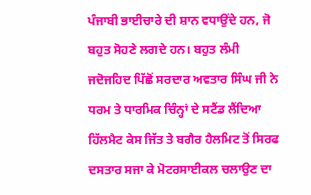ਪੰਜਾਬੀ ਭਾਈਚਾਰੇ ਦੀ ਸ਼ਾਨ ਵਧਾਉਂਦੇ ਹਨ, ਜੋ ਬਹੁਤ ਸੋਹਣੇ ਲਗਦੇ ਹਨ। ਬਹੁਤ ਲੰਮੀ ਜਦੋਜਹਿਦ ਪਿੱਛੋਂ ਸਰਦਾਰ ਅਵਤਾਰ ਸਿੰਘ ਜੀ ਨੇ ਧਰਮ ਤੇ ਧਾਰਮਿਕ ਚਿੰਨ੍ਹਾਂ ਦੇ ਸਟੈਂਡ ਲੈਂਦਿਆ ਹਿੱਲਮੈਟ ਕੇਸ ਜਿੱਤ ਤੇ ਬਗੈਰ ਹੈਲਮਿਟ ਤੋਂ ਸਿਰਫ ਦਸਤਾਰ ਸਜਾ ਕੇ ਮੋਟਰਸਾਈਕਲ ਚਲਾਉਣ ਦਾ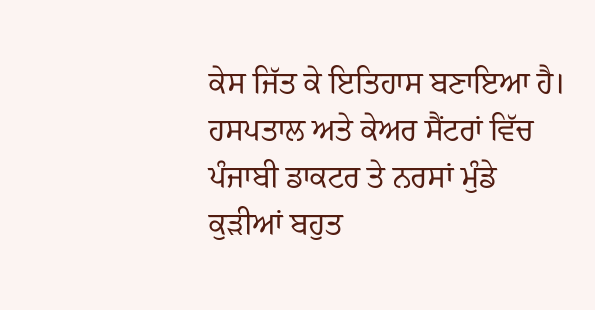ਕੇਸ ਜਿੱਤ ਕੇ ਇਤਿਹਾਸ ਬਣਾਇਆ ਹੈ। ਹਸਪਤਾਲ ਅਤੇ ਕੇਅਰ ਸੈਂਟਰਾਂ ਵਿੱਚ ਪੰਜਾਬੀ ਡਾਕਟਰ ਤੇ ਨਰਸਾਂ ਮੁੰਡੇ ਕੁੜੀਆਂ ਬਹੁਤ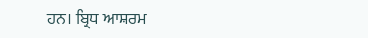ਹਨ। ਬ੍ਰਿਧ ਆਸ਼ਰਮ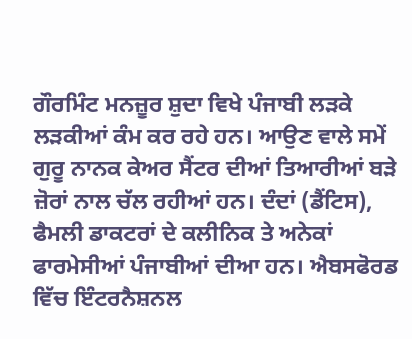ਗੌਰਮਿੰਟ ਮਨਜ਼ੂਰ ਸ਼ੁਦਾ ਵਿਖੇ ਪੰਜਾਬੀ ਲੜਕੇ ਲੜਕੀਆਂ ਕੰਮ ਕਰ ਰਹੇ ਹਨ। ਆਉਣ ਵਾਲੇ ਸਮੇਂ ਗੁਰੂ ਨਾਨਕ ਕੇਅਰ ਸੈਂਟਰ ਦੀਆਂ ਤਿਆਰੀਆਂ ਬੜੇ ਜ਼ੋਰਾਂ ਨਾਲ ਚੱਲ ਰਹੀਆਂ ਹਨ। ਦੰਦਾਂ (ਡੈਂਟਿਸ), ਫੈਮਲੀ ਡਾਕਟਰਾਂ ਦੇ ਕਲੀਨਿਕ ਤੇ ਅਨੇਕਾਂ ਫਾਰਮੇਸੀਆਂ ਪੰਜਾਬੀਆਂ ਦੀਆ ਹਨ। ਐਬਸਫੋਰਡ ਵਿੱਚ ਇੰਟਰਨੈਸ਼ਨਲ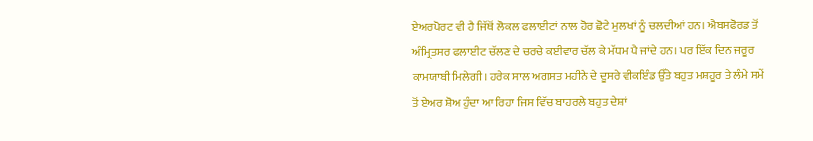ਏਅਰਪੋਰਟ ਵੀ ਹੈ ਜਿੱਥੋਂ ਲੋਕਲ ਫਲਾਈਟਾਂ ਨਾਲ ਹੋਰ ਛੋਟੇ ਮੁਲਖਾਂ ਨੂੰ ਚਲਦੀਆਂ ਹਨ। ਐਬਸਫੋਰਡ ਤੋਂ ਅੰਮ੍ਰਿਤਸਰ ਫਲਾਈਟ ਚੱਲਣ ਦੇ ਚਰਚੇ ਕਈਵਾਰ ਚੱਲ ਕੇ ਮੱਧਮ ਪੈ ਜਾਂਦੇ ਹਨ। ਪਰ ਇੱਕ ਦਿਨ ਜਰੂਰ ਕਾਮਯਾਬੀ ਮਿਲੇਗੀ। ਹਰੇਕ ਸਾਲ ਅਗਸਤ ਮਹੀਨੇ ਦੇ ਦੂਸਰੇ ਵੀਕਇੰਡ ਉੱਤੇ ਬਹੁਤ ਮਸ਼ਹੂਰ ਤੇ ਲੰਮੇ ਸਮੇਂ ਤੋਂ ਏਅਰ ਸ਼ੋਅ ਹੁੰਦਾ ਆ ਰਿਹਾ ਜਿਸ ਵਿੱਚ ਬਾਹਰਲੇ ਬਹੁਤ ਦੇਸ਼ਾਂ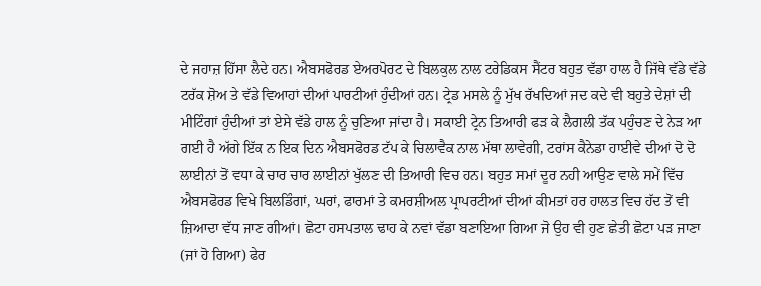ਦੇ ਜਹਾਜ਼ ਹਿੱਸਾ ਲੈਦੇ ਹਨ। ਐਬਸਫੋਰਡ ਏਅਰਪੋਰਟ ਦੇ ਬਿਲਕੁਲ ਨਾਲ ਟਰੇਡਿਕਸ ਸੈਂਟਰ ਬਹੁਤ ਵੱਡਾ ਹਾਲ ਹੈ ਜਿੱਥੇ ਵੱਡੇ ਵੱਡੇ ਟਰੱਕ ਸ਼ੋਅ ਤੇ ਵੱਡੇ ਵਿਆਹਾਂ ਦੀਆਂ ਪਾਰਟੀਆਂ ਹੁੰਦੀਆਂ ਹਨ। ਟ੍ਰੇਡ ਮਸਲੇ ਨੂੰ ਮੁੱਖ ਰੱਖਦਿਆਂ ਜਦ ਕਦੇ ਵੀ ਬਹੁਤੇ ਦੇਸ਼ਾਂ ਦੀ ਮੀਟਿੰਗਾਂ ਹੁੰਦੀਆਂ ਤਾਂ ਏਸੇ ਵੱਡੇ ਹਾਲ ਨੂੰ ਚੁਣਿਆ ਜਾਂਦਾ ਹੈ। ਸਕਾਈ ਟ੍ਰੇਨ ਤਿਆਰੀ ਫੜ ਕੇ ਲੈਗਲੀ ਤੱਕ ਪਹੁੰਚਣ ਦੇ ਨੇੜ ਆ ਗਈ ਹੈ ਅੱਗੇ ਇੱਕ ਨ ਇਕ ਦਿਨ ਐਬਸਫੋਰਡ ਟੱਪ ਕੇ ਚਿਲਾਵੈਕ ਨਾਲ ਮੱਥਾ ਲਾਵੇਗੀ, ਟਰਾਂਸ ਕੈਨੇਡਾ ਹਾਈਵੇ ਦੀਆਂ ਦੋ ਦੋ ਲਾਈਨਾਂ ਤੋਂ ਵਧਾ ਕੇ ਚਾਰ ਚਾਰ ਲਾਈਨਾਂ ਖੁੱਲਣ ਦੀ ਤਿਆਰੀ ਵਿਚ ਹਨ। ਬਹੁਤ ਸਮਾਂ ਦੂਰ ਨਹੀ ਆਉਣ ਵਾਲੇ ਸਮੇਂ ਵਿੱਚ ਐਬਸਫੋਰਡ ਵਿਖੇ ਬਿਲਡਿੰਗਾਂ, ਘਰਾਂ, ਫਾਰਮਾਂ ਤੇ ਕਮਰਸ਼ੀਅਲ ਪ੍ਰਾਪਰਟੀਆਂ ਦੀਆਂ ਕੀਮਤਾਂ ਹਰ ਹਾਲਤ ਵਿਚ ਹੱਦ ਤੋਂ ਵੀ ਜ਼ਿਆਦਾ ਵੱਧ ਜਾਣ ਗੀਆਂ। ਛੋਟਾ ਹਸਪਤਾਲ ਢਾਹ ਕੇ ਨਵਾਂ ਵੱਡਾ ਬਣਾਇਆ ਗਿਆ ਜੋ ਉਹ ਵੀ ਹੁਣ ਛੇਤੀ ਛੋਟਾ ਪੜ ਜਾਣਾ (ਜਾਂ ਹੋ ਗਿਆ) ਫੇਰ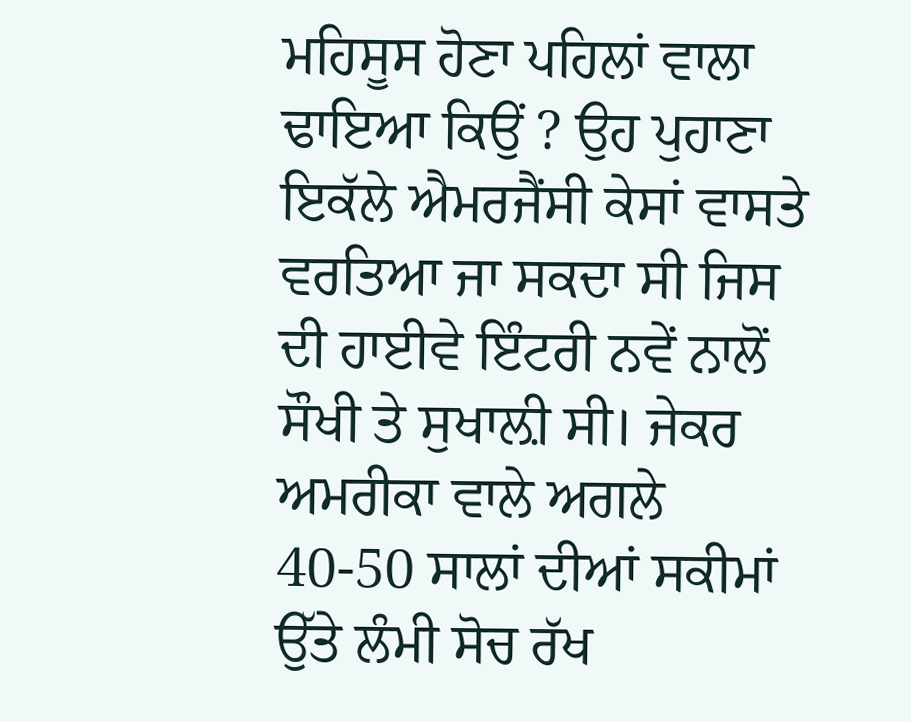ਮਹਿਸੂਸ ਹੋਣਾ ਪਹਿਲਾਂ ਵਾਲਾ ਢਾਇਆ ਕਿਉਂ ? ਉਹ ਪੁਹਾਣਾ ਇਕੱਲੇ ਐਮਰਜੈਂਸੀ ਕੇਸਾਂ ਵਾਸਤੇ ਵਰਤਿਆ ਜਾ ਸਕਦਾ ਸੀ ਜਿਸ ਦੀ ਹਾਈਵੇ ਇੰਟਰੀ ਨਵੇਂ ਨਾਲੋਂ ਸੌਖੀ ਤੇ ਸੁਖਾਲ਼ੀ ਸੀ। ਜੇਕਰ ਅਮਰੀਕਾ ਵਾਲੇ ਅਗਲੇ 40-50 ਸਾਲਾਂ ਦੀਆਂ ਸਕੀਮਾਂ ਉੱਤੇ ਲੰਮੀ ਸੋਚ ਰੱਖ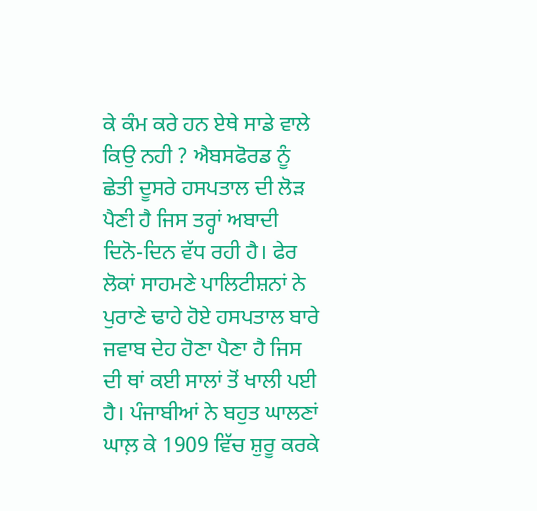ਕੇ ਕੰਮ ਕਰੇ ਹਨ ਏਥੇ ਸਾਡੇ ਵਾਲੇ ਕਿਉ ਨਹੀ ? ਐਬਸਫੋਰਡ ਨੂੰ ਛੇਤੀ ਦੂਸਰੇ ਹਸਪਤਾਲ ਦੀ ਲੋੜ ਪੈਣੀ ਹੈ ਜਿਸ ਤਰ੍ਹਾਂ ਅਬਾਦੀ ਦਿਨੋ-ਦਿਨ ਵੱਧ ਰਹੀ ਹੈ। ਫੇਰ ਲੋਕਾਂ ਸਾਹਮਣੇ ਪਾਲਿਟੀਸ਼ਨਾਂ ਨੇ ਪੁਰਾਣੇ ਢਾਹੇ ਹੋਏ ਹਸਪਤਾਲ ਬਾਰੇ ਜਵਾਬ ਦੇਹ ਹੋਣਾ ਪੈਣਾ ਹੈ ਜਿਸ ਦੀ ਥਾਂ ਕਈ ਸਾਲਾਂ ਤੋਂ ਖਾਲੀ ਪਈ ਹੈ। ਪੰਜਾਬੀਆਂ ਨੇ ਬਹੁਤ ਘਾਲਣਾਂ ਘਾਲ਼ ਕੇ 1909 ਵਿੱਚ ਸ਼ੁਰੂ ਕਰਕੇ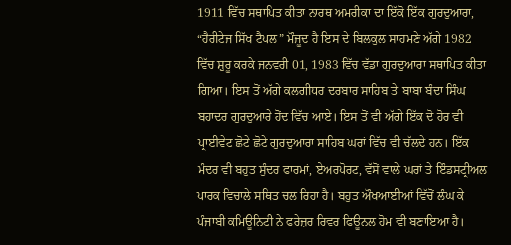1911 ਵਿੱਚ ਸਥਾਪਿਤ ਕੀਤਾ ਨਾਰਥ ਅਮਰੀਕਾ ਦਾ ਇੱਕੋ ਇੱਕ ਗੁਰਦੁਆਰਾ, “ਹੈਰੀਟੇਜ ਸਿੱਖ ਟੈਪਲ” ਮੌਜੂਦ ਹੈ ਇਸ ਦੇ ਬਿਲਕੁਲ ਸਾਹਮਣੇ ਅੱਗੇ 1982 ਵਿੱਚ ਸ਼ੁਰੂ ਕਰਕੇ ਜਨਵਰੀ 01, 1983 ਵਿੱਚ ਵੱਡਾ ਗੁਰਦੁਆਰਾ ਸਥਾਪਿਤ ਕੀਤਾ ਗਿਆ। ਇਸ ਤੋਂ ਅੱਗੇ ਕਲਗੀਧਰ ਦਰਬਾਰ ਸਾਹਿਬ ਤੇ ਬਾਬਾ ਬੰਦਾ ਸਿੰਘ ਬਹਾਦਰ ਗੁਰਦੁਆਰੇ ਹੋਂਦ ਵਿੱਚ ਆਏ। ਇਸ ਤੋਂ ਵੀ ਅੱਗੇ ਇੱਕ ਦੋ ਹੋਰ ਵੀ ਪ੍ਰਾਈਵੇਟ ਛੋਟੇ ਛੋਟੇ ਗੁਰਦੁਆਰਾ ਸਾਹਿਬ ਘਰਾਂ ਵਿੱਚ ਵੀ ਚੱਲਦੇ ਹਨ। ਇੱਕ ਮੰਦਰ ਵੀ ਬਹੁਤ ਸੁੰਦਰ ਫਾਰਮਾਂ, ਏਅਰਪੋਰਟ, ਵੱਸੋਂ ਵਾਲੇ ਘਰਾਂ ਤੇ ਇੰਡਸਟ੍ਰੀਅਲ ਪਾਰਕ ਵਿਚਾਲੇ ਸਥਿਤ ਚਲ ਰਿਹਾ ਹੈ। ਬਹੁਤ ਔਖਆਈਆਂ ਵਿੱਚੋਂ ਲੰਘ ਕੇ ਪੰਜਾਬੀ ਕਮਿਊਨਿਟੀ ਨੇ ਫਰੇਜ਼ਰ ਰਿਵਰ ਫਿਊਨਲ ਹੋਮ ਵੀ ਬਣਾਇਆ ਹੈ।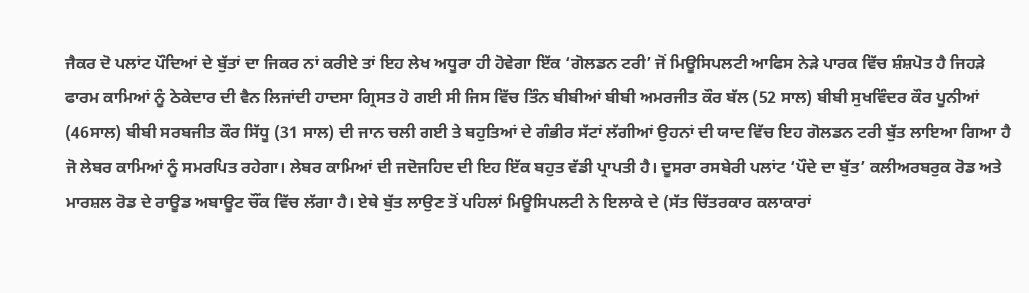ਜੈਕਰ ਦੋ ਪਲਾਂਟ ਪੌਦਿਆਂ ਦੇ ਬੁੱਤਾਂ ਦਾ ਜਿਕਰ ਨਾਂ ਕਰੀਏ ਤਾਂ ਇਹ ਲੇਖ ਅਧੂਰਾ ਹੀ ਹੋਵੇਗਾ ਇੱਕ ‘ਗੋਲਡਨ ਟਰੀ’ ਜੋਂ ਮਿਊਸਿਪਲਟੀ ਆਫਿਸ ਨੇੜੇ ਪਾਰਕ ਵਿੱਚ ਸ਼ੰਸ਼ਪੋਤ ਹੈ ਜਿਹੜੇ ਫਾਰਮ ਕਾਮਿਆਂ ਨੂੰ ਠੇਕੇਦਾਰ ਦੀ ਵੈਨ ਲਿਜਾਂਦੀ ਹਾਦਸਾ ਗ੍ਰਿਸਤ ਹੋ ਗਈ ਸੀ ਜਿਸ ਵਿੱਚ ਤਿੰਨ ਬੀਬੀਆਂ ਬੀਬੀ ਅਮਰਜੀਤ ਕੌਰ ਬੱਲ (52 ਸਾਲ) ਬੀਬੀ ਸੁਖਵਿੰਦਰ ਕੌਰ ਪੂਨੀਆਂ (46ਸਾਲ) ਬੀਬੀ ਸਰਬਜੀਤ ਕੌਰ ਸਿੱਧੂ (31 ਸਾਲ) ਦੀ ਜਾਨ ਚਲੀ ਗਈ ਤੇ ਬਹੁਤਿਆਂ ਦੇ ਗੰਭੀਰ ਸੱਟਾਂ ਲੱਗੀਆਂ ਉਹਨਾਂ ਦੀ ਯਾਦ ਵਿੱਚ ਇਹ ਗੋਲਡਨ ਟਰੀ ਬੁੱਤ ਲਾਇਆ ਗਿਆ ਹੈ ਜੋ ਲੇਬਰ ਕਾਮਿਆਂ ਨੂੰ ਸਮਰਪਿਤ ਰਹੇਗਾ। ਲੇਬਰ ਕਾਮਿਆਂ ਦੀ ਜਦੋਜਹਿਦ ਦੀ ਇਹ ਇੱਕ ਬਹੁਤ ਵੱਡੀ ਪ੍ਰਾਪਤੀ ਹੈ। ਦੂਸਰਾ ਰਸਬੇਰੀ ਪਲਾਂਟ ‘ਪੌਦੇ ਦਾ ਬੁੱਤ’ ਕਲੀਅਰਬਰੁਕ ਰੋਡ ਅਤੇ ਮਾਰਸ਼ਲ ਰੋਡ ਦੇ ਰਾਊਡ ਅਬਾਊਟ ਚੌਂਕ ਵਿੱਚ ਲੱਗਾ ਹੈ। ਏਥੇ ਬੁੱਤ ਲਾਉਣ ਤੋਂ ਪਹਿਲਾਂ ਮਿਊਸਿਪਲਟੀ ਨੇ ਇਲਾਕੇ ਦੇ (ਸੱਤ ਚਿੱਤਰਕਾਰ ਕਲਾਕਾਰਾਂ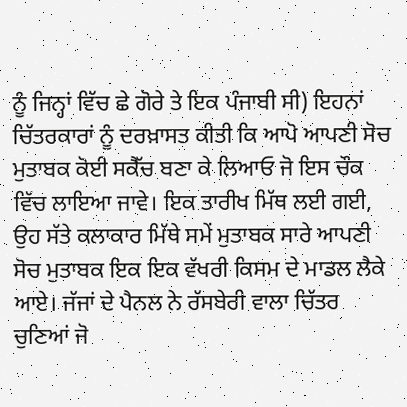ਨੂੰ ਜਿਨ੍ਹਾਂ ਵਿੱਚ ਛੇ ਗੋਰੇ ਤੇ ਇਕ ਪੰਜਾਬੀ ਸੀ) ਇਹਨਾਂ ਚਿੱਤਰਕਾਰਾਂ ਨੂੰ ਦਰਖ਼ਾਸਤ ਕੀਤੀ ਕਿ ਆਪੋ ਆਪਣੀ ਸੋਚ ਮੁਤਾਬਕ ਕੋਈ ਸਕੈੱਚ ਬਣਾ ਕੇ ਲਿਆਓ ਜੋ ਇਸ ਚੌਕ ਵਿੱਚ ਲਾਇਆ ਜਾਵੇ। ਇਕ ਤਾਰੀਖ ਮਿੱਥ ਲਈ ਗਈ, ਉਹ ਸੱਤੇ ਕਲਾਕਾਰ ਮਿੱਥੇ ਸਮੇਂ ਮੁਤਾਬਕ ਸਾਰੇ ਆਪਣੀ ਸੋਚ ਮੁਤਾਬਕ ਇਕ ਇਕ ਵੱਖਰੀ ਕਿਸਮ ਦੇ ਮਾਡਲ ਲੈਕੇ ਆਏ। ਜੱਜਾਂ ਦੇ ਪੈਨਲ ਨੇ ਰੱਸਬੇਰੀ ਵਾਲਾ ਚਿੱਤਰ ਚੁਣਿਆਂ ਜੋ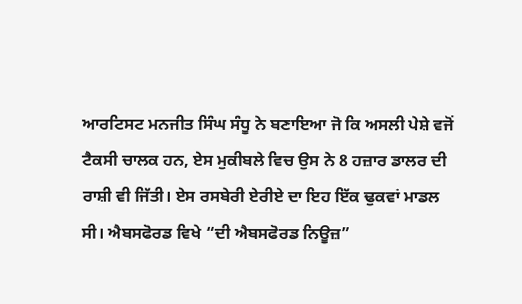ਆਰਟਿਸਟ ਮਨਜੀਤ ਸਿੰਘ ਸੰਧੂ ਨੇ ਬਣਾਇਆ ਜੋ ਕਿ ਅਸਲੀ ਪੇਸ਼ੇ ਵਜੋਂ ਟੈਕਸੀ ਚਾਲਕ ਹਨ, ਏਸ ਮੁਕੀਬਲੇ ਵਿਚ ਉਸ ਨੇ 8 ਹਜ਼ਾਰ ਡਾਲਰ ਦੀ ਰਾਸ਼ੀ ਵੀ ਜਿੱਤੀ। ਏਸ ਰਸਬੇਰੀ ਏਰੀਏ ਦਾ ਇਹ ਇੱਕ ਢੁਕਵਾਂ ਮਾਡਲ ਸੀ। ਐਬਸਫੋਰਡ ਵਿਖੇ “ਦੀ ਐਬਸਫੋਰਡ ਨਿਊਜ਼”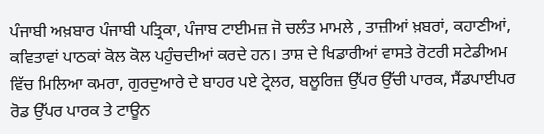ਪੰਜਾਬੀ ਅਖ਼ਬਾਰ ਪੰਜਾਬੀ ਪਤ੍ਰਿਕਾ, ਪੰਜਾਬ ਟਾਈਮਜ਼ ਜੋ ਚਲੰਤ ਮਾਮਲੇ , ਤਾਜ਼ੀਆਂ ਖ਼ਬਰਾਂ, ਕਹਾਣੀਆਂ, ਕਵਿਤਾਵਾਂ ਪਾਠਕਾਂ ਕੋਲ ਕੋਲ ਪਹੁੰਚਦੀਆਂ ਕਰਦੇ ਹਨ। ਤਾਸ਼ ਦੇ ਖਿਡਾਰੀਆਂ ਵਾਸਤੇ ਰੋਟਰੀ ਸਟੇਡੀਅਮ ਵਿੱਚ ਮਿਲਿਆ ਕਮਰਾ, ਗੁਰਦੁਆਰੇ ਦੇ ਬਾਹਰ ਪਏ ਟ੍ਰੇਲਰ, ਬਲੂਰਿਜ਼ ਉੱਪਰ ਉੱਚੀ ਪਾਰਕ, ਸੈਂਡਪਾਈਪਰ ਰੋਡ ਉੱਪਰ ਪਾਰਕ ਤੇ ਟਾਊਨ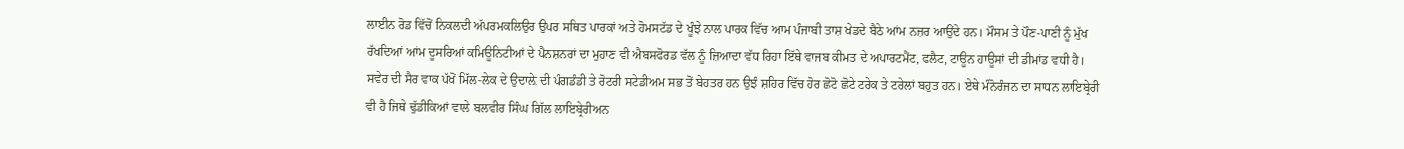ਲਾਈਨ ਰੋਡ ਵਿੱਚੋਂ ਨਿਕਲਦੀ ਅੱਪਰਮਕਲਿਉਰ ਉਪਰ ਸਥਿਤ ਪਾਰਕਾਂ ਅਤੇ ਹੋਮਸਟੱਡ ਦੇ ਖੂੰਝੇ ਨਾਲ ਪਾਰਕ ਵਿੱਚ ਆਮ ਪੰਜਾਬੀ ਤਾਸ਼ ਖੇਡਦੇ ਬੈਠੇ ਆਂਮ ਨਜ਼ਰ ਆਉਂਦੇ ਹਨ। ਮੌਸਮ ਤੇ ਪੌਣ-ਪਾਣੀ ਨੂੰ ਮੁੱਖ ਰੱਖਦਿਆਂ ਆਂਮ ਦੂਸਰਿਆਂ ਕਮਿਊਨਿਟੀਆਂ ਦੇ ਪੈਨਸ਼ਨਰਾਂ ਦਾ ਮੁਹਾਣ ਵੀ ਐਬਸਫੋਰਡ ਵੱਲ ਨੂੰ ਜ਼ਿਆਦਾ ਵੱਧ ਰਿਹਾ ਇੱਥੇ ਵਾਜਬ ਕੀਮਤ ਦੇ ਅਪਾਰਟਮੈਂਟ, ਫਲੈਟ, ਟਾਊਨ ਹਾਊਸਾਂ ਦੀ ਡੀਮਾਂਡ ਵਧੀ ਹੈ। ਸਵੇਰ ਦੀ ਸੈਰ ਵਾਕ ਪੱਖੋਂ ਮਿੱਲ-ਲੇਕ ਦੇ ਉਦਾਲ਼ੇ ਦੀ ਪੰਗਡੰਡੀ ਤੇ ਰੋਟਰੀ ਸਟੇਡੀਅਮ ਸਭ ਤੋਂ ਬੇਹਤਰ ਹਨ ਉਝੰ ਸ਼ਹਿਰ ਵਿੱਚ ਹੋਰ ਛੋਟੋ ਛੋਟੇ ਟਰੇਕ ਤੇ ਟਰੇਲਾਂ ਬਹੁਤ ਹਨ। ਏਥੇ ਮੰਨੋਰੰਜਨ ਦਾ ਸਾਧਨ ਲਾਇਬ੍ਰੇਰੀ ਵੀ ਹੈ ਜਿਥੇ ਢੁੱਡੀਕਿਆਂ ਵਾਲੇ ਬਲਵੀਰ ਸਿੰਘ ਗਿੱਲ ਲਾਇਬ੍ਰੇਰੀਅਨ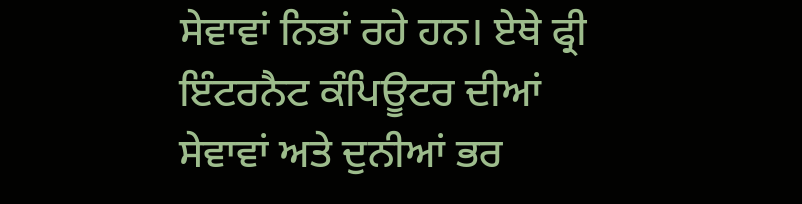ਸੇਵਾਵਾਂ ਨਿਭਾਂ ਰਹੇ ਹਨ। ਏਥੇ ਫ੍ਰੀ ਇੰਟਰਨੈਟ ਕੰਪਿਊਟਰ ਦੀਆਂ ਸੇਵਾਵਾਂ ਅਤੇ ਦੁਨੀਆਂ ਭਰ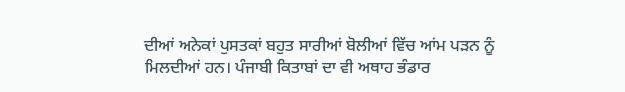ਦੀਆਂ ਅਨੇਕਾਂ ਪੁਸਤਕਾਂ ਬਹੁਤ ਸਾਰੀਆਂ ਬੋਲੀਆਂ ਵਿੱਚ ਆਂਮ ਪੜਨ ਨੂੰ ਮਿਲਦੀਆਂ ਹਨ। ਪੰਜਾਬੀ ਕਿਤਾਬਾਂ ਦਾ ਵੀ ਅਥਾਹ ਭੰਡਾਰ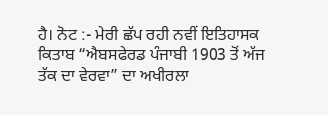ਹੈ। ਨੋਟ :- ਮੇਰੀ ਛੱਪ ਰਹੀ ਨਵੀਂ ਇਤਿਹਾਸਕ ਕਿਤਾਬ “ਐਬਸਫੇਰਡ ਪੰਜਾਬੀ 1903 ਤੋਂ ਅੱਜ ਤੱਕ ਦਾ ਵੇਰਵਾ” ਦਾ ਅਖੀਰਲਾ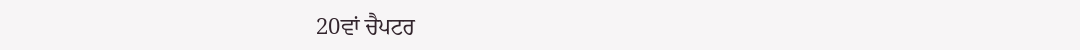20ਵਾਂ ਚੈਪਟਰ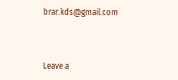brar.kds@gmail.com



Leave a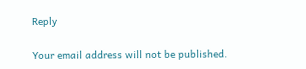Reply

Your email address will not be published.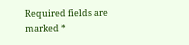Required fields are marked *